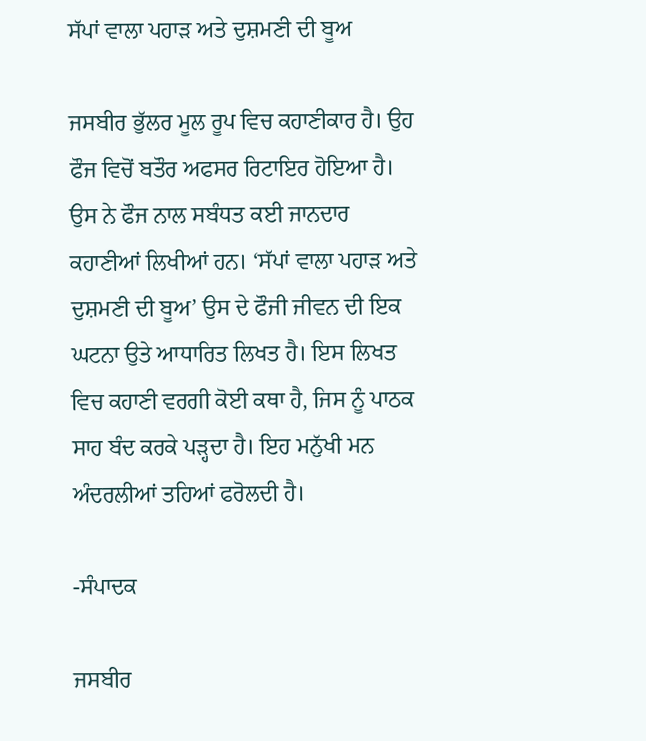ਸੱਪਾਂ ਵਾਲਾ ਪਹਾੜ ਅਤੇ ਦੁਸ਼ਮਣੀ ਦੀ ਬੂਅ

ਜਸਬੀਰ ਭੁੱਲਰ ਮੂਲ ਰੂਪ ਵਿਚ ਕਹਾਣੀਕਾਰ ਹੈ। ਉਹ ਫੌਜ ਵਿਚੋਂ ਬਤੌਰ ਅਫਸਰ ਰਿਟਾਇਰ ਹੋਇਆ ਹੈ। ਉਸ ਨੇ ਫੌਜ ਨਾਲ ਸਬੰਧਤ ਕਈ ਜਾਨਦਾਰ ਕਹਾਣੀਆਂ ਲਿਖੀਆਂ ਹਨ। ‘ਸੱਪਾਂ ਵਾਲਾ ਪਹਾੜ ਅਤੇ ਦੁਸ਼ਮਣੀ ਦੀ ਬੂਅ’ ਉਸ ਦੇ ਫੌਜੀ ਜੀਵਨ ਦੀ ਇਕ ਘਟਨਾ ਉਤੇ ਆਧਾਰਿਤ ਲਿਖਤ ਹੈ। ਇਸ ਲਿਖਤ ਵਿਚ ਕਹਾਣੀ ਵਰਗੀ ਕੋਈ ਕਥਾ ਹੈ, ਜਿਸ ਨੂੰ ਪਾਠਕ ਸਾਹ ਬੰਦ ਕਰਕੇ ਪੜ੍ਹਦਾ ਹੈ। ਇਹ ਮਨੁੱਖੀ ਮਨ ਅੰਦਰਲੀਆਂ ਤਹਿਆਂ ਫਰੋਲਦੀ ਹੈ।

-ਸੰਪਾਦਕ

ਜਸਬੀਰ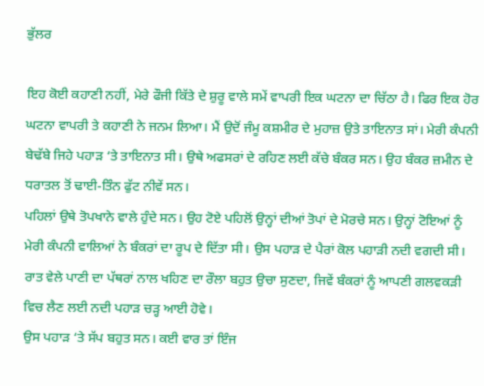ਭੁੱਲਰ

ਇਹ ਕੋਈ ਕਹਾਣੀ ਨਹੀਂ, ਮੇਰੇ ਫੌਜੀ ਕਿੱਤੇ ਦੇ ਸ਼ੁਰੂ ਵਾਲੇ ਸਮੇਂ ਵਾਪਰੀ ਇਕ ਘਟਨਾ ਦਾ ਚਿੱਠਾ ਹੈ। ਫਿਰ ਇਕ ਹੋਰ ਘਟਨਾ ਵਾਪਰੀ ਤੇ ਕਹਾਣੀ ਨੇ ਜਨਮ ਲਿਆ। ਮੈਂ ਉਦੋਂ ਜੰਮੂ ਕਸ਼ਮੀਰ ਦੇ ਮੁਹਾਜ਼ ਉਤੇ ਤਾਇਨਾਤ ਸਾਂ। ਮੇਰੀ ਕੰਪਨੀ ਬੇਢੱਬੇ ਜਿਹੇ ਪਹਾੜ ‘ਤੇ ਤਾਇਨਾਤ ਸੀ। ਉਥੇ ਅਫਸਰਾਂ ਦੇ ਰਹਿਣ ਲਈ ਕੱਚੇ ਬੰਕਰ ਸਨ। ਉਹ ਬੰਕਰ ਜ਼ਮੀਨ ਦੇ ਧਰਾਤਲ ਤੋਂ ਢਾਈ-ਤਿੰਨ ਫੁੱਟ ਨੀਵੇਂ ਸਨ।
ਪਹਿਲਾਂ ਉਥੇ ਤੋਪਖਾਨੇ ਵਾਲੇ ਹੁੰਦੇ ਸਨ। ਉਹ ਟੋਏ ਪਹਿਲੋਂ ਉਨ੍ਹਾਂ ਦੀਆਂ ਤੋਪਾਂ ਦੇ ਮੋਰਚੇ ਸਨ। ਉਨ੍ਹਾਂ ਟੋਇਆਂ ਨੂੰ ਮੇਰੀ ਕੰਪਨੀ ਵਾਲਿਆਂ ਨੇ ਬੰਕਰਾਂ ਦਾ ਰੂਪ ਦੇ ਦਿੱਤਾ ਸੀ। ਉਸ ਪਹਾੜ ਦੇ ਪੈਰਾਂ ਕੋਲ ਪਹਾੜੀ ਨਦੀ ਵਗਦੀ ਸੀ। ਰਾਤ ਵੇਲੇ ਪਾਣੀ ਦਾ ਪੱਥਰਾਂ ਨਾਲ ਖਹਿਣ ਦਾ ਰੌਲਾ ਬਹੁਤ ਉਚਾ ਸੁਣਦਾ, ਜਿਵੇਂ ਬੰਕਰਾਂ ਨੂੰ ਆਪਣੀ ਗਲਵਕੜੀ ਵਿਚ ਲੈਣ ਲਈ ਨਦੀ ਪਹਾੜ ਚੜ੍ਹ ਆਈ ਹੋਵੇ।
ਉਸ ਪਹਾੜ ‘ਤੇ ਸੱਪ ਬਹੁਤ ਸਨ। ਕਈ ਵਾਰ ਤਾਂ ਇੰਜ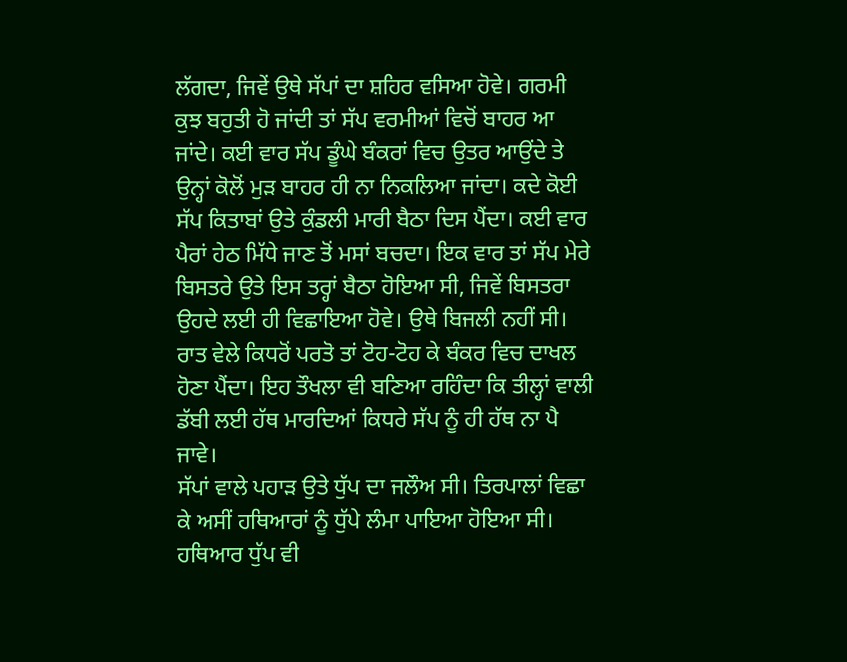ਲੱਗਦਾ, ਜਿਵੇਂ ਉਥੇ ਸੱਪਾਂ ਦਾ ਸ਼ਹਿਰ ਵਸਿਆ ਹੋਵੇ। ਗਰਮੀ ਕੁਝ ਬਹੁਤੀ ਹੋ ਜਾਂਦੀ ਤਾਂ ਸੱਪ ਵਰਮੀਆਂ ਵਿਚੋਂ ਬਾਹਰ ਆ ਜਾਂਦੇ। ਕਈ ਵਾਰ ਸੱਪ ਡੂੰਘੇ ਬੰਕਰਾਂ ਵਿਚ ਉਤਰ ਆਉਂਦੇ ਤੇ ਉਨ੍ਹਾਂ ਕੋਲੋਂ ਮੁੜ ਬਾਹਰ ਹੀ ਨਾ ਨਿਕਲਿਆ ਜਾਂਦਾ। ਕਦੇ ਕੋਈ ਸੱਪ ਕਿਤਾਬਾਂ ਉਤੇ ਕੁੰਡਲੀ ਮਾਰੀ ਬੈਠਾ ਦਿਸ ਪੈਂਦਾ। ਕਈ ਵਾਰ ਪੈਰਾਂ ਹੇਠ ਮਿੱਧੇ ਜਾਣ ਤੋਂ ਮਸਾਂ ਬਚਦਾ। ਇਕ ਵਾਰ ਤਾਂ ਸੱਪ ਮੇਰੇ ਬਿਸਤਰੇ ਉਤੇ ਇਸ ਤਰ੍ਹਾਂ ਬੈਠਾ ਹੋਇਆ ਸੀ, ਜਿਵੇਂ ਬਿਸਤਰਾ ਉਹਦੇ ਲਈ ਹੀ ਵਿਛਾਇਆ ਹੋਵੇ। ਉਥੇ ਬਿਜਲੀ ਨਹੀਂ ਸੀ। ਰਾਤ ਵੇਲੇ ਕਿਧਰੋਂ ਪਰਤੋ ਤਾਂ ਟੋਹ-ਟੋਹ ਕੇ ਬੰਕਰ ਵਿਚ ਦਾਖਲ ਹੋਣਾ ਪੈਂਦਾ। ਇਹ ਤੌਖਲਾ ਵੀ ਬਣਿਆ ਰਹਿੰਦਾ ਕਿ ਤੀਲ੍ਹਾਂ ਵਾਲੀ ਡੱਬੀ ਲਈ ਹੱਥ ਮਾਰਦਿਆਂ ਕਿਧਰੇ ਸੱਪ ਨੂੰ ਹੀ ਹੱਥ ਨਾ ਪੈ ਜਾਵੇ।
ਸੱਪਾਂ ਵਾਲੇ ਪਹਾੜ ਉਤੇ ਧੁੱਪ ਦਾ ਜਲੌਅ ਸੀ। ਤਿਰਪਾਲਾਂ ਵਿਛਾ ਕੇ ਅਸੀਂ ਹਥਿਆਰਾਂ ਨੂੰ ਧੁੱਪੇ ਲੰਮਾ ਪਾਇਆ ਹੋਇਆ ਸੀ। ਹਥਿਆਰ ਧੁੱਪ ਵੀ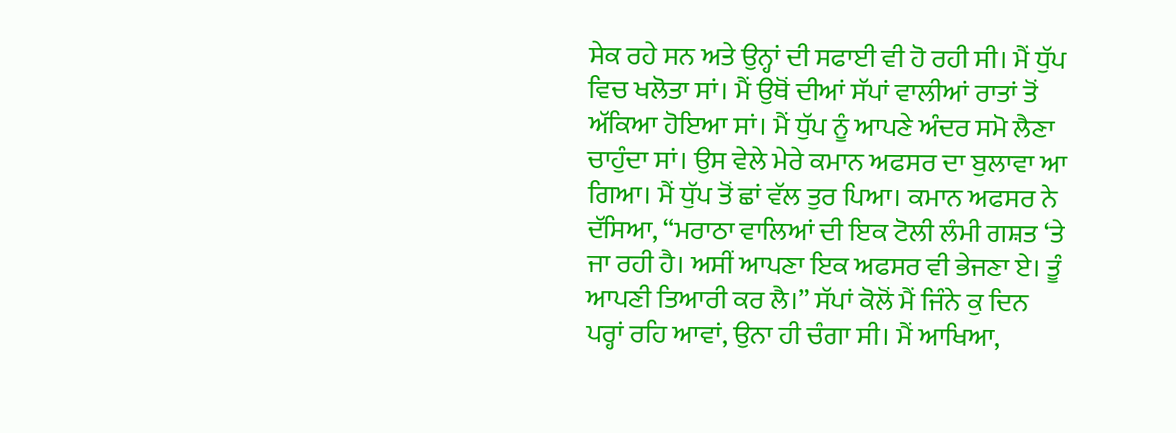ਸੇਕ ਰਹੇ ਸਨ ਅਤੇ ਉਨ੍ਹਾਂ ਦੀ ਸਫਾਈ ਵੀ ਹੋ ਰਹੀ ਸੀ। ਮੈਂ ਧੁੱਪ ਵਿਚ ਖਲੋਤਾ ਸਾਂ। ਮੈਂ ਉਥੋਂ ਦੀਆਂ ਸੱਪਾਂ ਵਾਲੀਆਂ ਰਾਤਾਂ ਤੋਂ ਅੱਕਿਆ ਹੋਇਆ ਸਾਂ। ਮੈਂ ਧੁੱਪ ਨੂੰ ਆਪਣੇ ਅੰਦਰ ਸਮੋ ਲੈਣਾ ਚਾਹੁੰਦਾ ਸਾਂ। ਉਸ ਵੇਲੇ ਮੇਰੇ ਕਮਾਨ ਅਫਸਰ ਦਾ ਬੁਲਾਵਾ ਆ ਗਿਆ। ਮੈਂ ਧੁੱਪ ਤੋਂ ਛਾਂ ਵੱਲ ਤੁਰ ਪਿਆ। ਕਮਾਨ ਅਫਸਰ ਨੇ ਦੱਸਿਆ, “ਮਰਾਠਾ ਵਾਲਿਆਂ ਦੀ ਇਕ ਟੋਲੀ ਲੰਮੀ ਗਸ਼ਤ ‘ਤੇ ਜਾ ਰਹੀ ਹੈ। ਅਸੀਂ ਆਪਣਾ ਇਕ ਅਫਸਰ ਵੀ ਭੇਜਣਾ ਏ। ਤੂੰ ਆਪਣੀ ਤਿਆਰੀ ਕਰ ਲੈ।” ਸੱਪਾਂ ਕੋਲੋਂ ਮੈਂ ਜਿੰਨੇ ਕੁ ਦਿਨ ਪਰ੍ਹਾਂ ਰਹਿ ਆਵਾਂ, ਉਨਾ ਹੀ ਚੰਗਾ ਸੀ। ਮੈਂ ਆਖਿਆ,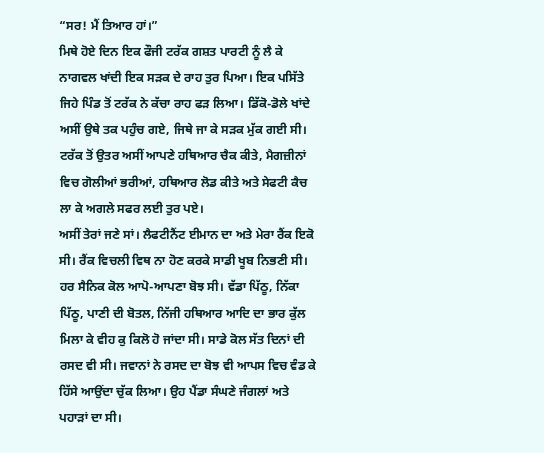“ਸਰ! ਮੈਂ ਤਿਆਰ ਹਾਂ।”
ਮਿਥੇ ਹੋਏ ਦਿਨ ਇਕ ਫੌਜੀ ਟਰੱਕ ਗਸ਼ਤ ਪਾਰਟੀ ਨੂੰ ਲੈ ਕੇ ਨਾਗਵਲ ਖਾਂਦੀ ਇਕ ਸੜਕ ਦੇ ਰਾਹ ਤੁਰ ਪਿਆ। ਇਕ ਪਸਿੱਤੇ ਜਿਹੇ ਪਿੰਡ ਤੋਂ ਟਰੱਕ ਨੇ ਕੱਚਾ ਰਾਹ ਫੜ ਲਿਆ। ਡਿੱਕੋ-ਡੋਲੇ ਖਾਂਦੇ ਅਸੀਂ ਉਥੇ ਤਕ ਪਹੁੰਚ ਗਏ, ਜਿਥੇ ਜਾ ਕੇ ਸੜਕ ਮੁੱਕ ਗਈ ਸੀ। ਟਰੱਕ ਤੋਂ ਉਤਰ ਅਸੀਂ ਆਪਣੇ ਹਥਿਆਰ ਚੈਕ ਕੀਤੇ, ਮੈਗਜ਼ੀਨਾਂ ਵਿਚ ਗੋਲੀਆਂ ਭਰੀਆਂ, ਹਥਿਆਰ ਲੋਡ ਕੀਤੇ ਅਤੇ ਸੇਫਟੀ ਕੈਚ ਲਾ ਕੇ ਅਗਲੇ ਸਫਰ ਲਈ ਤੁਰ ਪਏ।
ਅਸੀਂ ਤੇਰਾਂ ਜਣੇ ਸਾਂ। ਲੈਫਟੀਨੈਂਟ ਈਮਾਨ ਦਾ ਅਤੇ ਮੇਰਾ ਰੈਂਕ ਇਕੋ ਸੀ। ਰੈਂਕ ਵਿਚਲੀ ਵਿਥ ਨਾ ਹੋਣ ਕਰਕੇ ਸਾਡੀ ਖੂਬ ਨਿਭਣੀ ਸੀ। ਹਰ ਸੈਨਿਕ ਕੋਲ ਆਪੋ-ਆਪਣਾ ਬੋਝ ਸੀ। ਵੱਡਾ ਪਿੱਠੂ, ਨਿੱਕਾ ਪਿੱਠੂ, ਪਾਣੀ ਦੀ ਬੋਤਲ, ਨਿੱਜੀ ਹਥਿਆਰ ਆਦਿ ਦਾ ਭਾਰ ਕੁੱਲ ਮਿਲਾ ਕੇ ਵੀਹ ਕੁ ਕਿਲੋ ਹੋ ਜਾਂਦਾ ਸੀ। ਸਾਡੇ ਕੋਲ ਸੱਤ ਦਿਨਾਂ ਦੀ ਰਸਦ ਵੀ ਸੀ। ਜਵਾਨਾਂ ਨੇ ਰਸਦ ਦਾ ਬੋਝ ਵੀ ਆਪਸ ਵਿਚ ਵੰਡ ਕੇ ਹਿੱਸੇ ਆਉਂਦਾ ਚੁੱਕ ਲਿਆ। ਉਹ ਪੈਂਡਾ ਸੰਘਣੇ ਜੰਗਲਾਂ ਅਤੇ ਪਹਾੜਾਂ ਦਾ ਸੀ।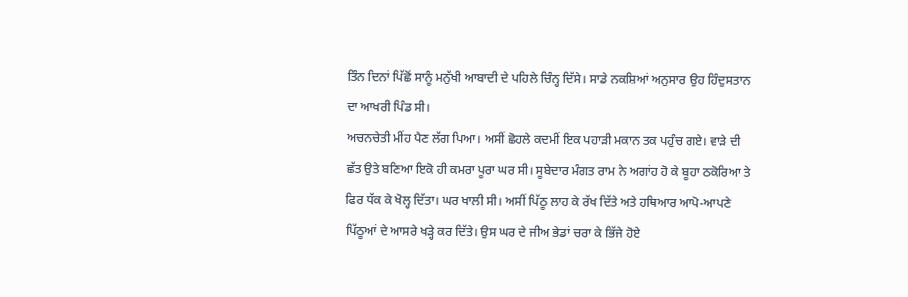ਤਿੰਨ ਦਿਨਾਂ ਪਿੱਛੋਂ ਸਾਨੂੰ ਮਨੁੱਖੀ ਆਬਾਦੀ ਦੇ ਪਹਿਲੇ ਚਿੰਨ੍ਹ ਦਿੱਸੇ। ਸਾਡੇ ਨਕਸ਼ਿਆਂ ਅਨੁਸਾਰ ਉਹ ਹਿੰਦੁਸਤਾਨ ਦਾ ਆਖਰੀ ਪਿੰਡ ਸੀ।
ਅਚਨਚੇਤੀ ਮੀਂਹ ਪੈਣ ਲੱਗ ਪਿਆ। ਅਸੀਂ ਛੋਹਲੇ ਕਦਮੀਂ ਇਕ ਪਹਾੜੀ ਮਕਾਨ ਤਕ ਪਹੁੰਚ ਗਏ। ਵਾੜੇ ਦੀ ਛੱਤ ਉਤੇ ਬਣਿਆ ਇਕੋ ਹੀ ਕਮਰਾ ਪੂਰਾ ਘਰ ਸੀ। ਸੂਬੇਦਾਰ ਮੰਗਤ ਰਾਮ ਨੇ ਅਗਾਂਹ ਹੋ ਕੇ ਬੂਹਾ ਠਕੋਰਿਆ ਤੇ ਫਿਰ ਧੱਕ ਕੇ ਖੋਲ੍ਹ ਦਿੱਤਾ। ਘਰ ਖਾਲੀ ਸੀ। ਅਸੀਂ ਪਿੱਠੂ ਲਾਹ ਕੇ ਰੱਖ ਦਿੱਤੇ ਅਤੇ ਹਥਿਆਰ ਆਪੋ-ਆਪਣੇ ਪਿੱਠੂਆਂ ਦੇ ਆਸਰੇ ਖੜ੍ਹੇ ਕਰ ਦਿੱਤੇ। ਉਸ ਘਰ ਦੇ ਜੀਅ ਭੇਡਾਂ ਚਰਾ ਕੇ ਭਿੱਜੇ ਹੋਏ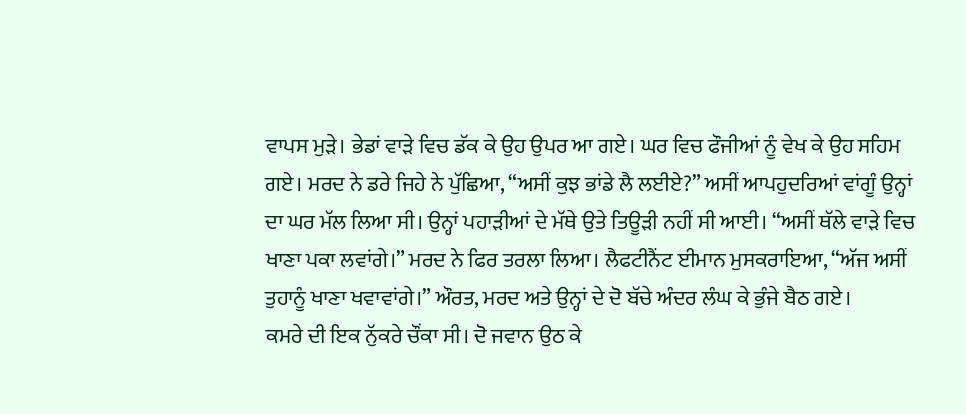ਵਾਪਸ ਮੁੜੇ। ਭੇਡਾਂ ਵਾੜੇ ਵਿਚ ਡੱਕ ਕੇ ਉਹ ਉਪਰ ਆ ਗਏ। ਘਰ ਵਿਚ ਫੌਜੀਆਂ ਨੂੰ ਵੇਖ ਕੇ ਉਹ ਸਹਿਮ ਗਏ। ਮਰਦ ਨੇ ਡਰੇ ਜਿਹੇ ਨੇ ਪੁੱਛਿਆ, “ਅਸੀਂ ਕੁਝ ਭਾਂਡੇ ਲੈ ਲਈਏ?” ਅਸੀਂ ਆਪਹੁਦਰਿਆਂ ਵਾਂਗੂੰ ਉਨ੍ਹਾਂ ਦਾ ਘਰ ਮੱਲ ਲਿਆ ਸੀ। ਉਨ੍ਹਾਂ ਪਹਾੜੀਆਂ ਦੇ ਮੱਥੇ ਉਤੇ ਤਿਊੜੀ ਨਹੀਂ ਸੀ ਆਈ। “ਅਸੀਂ ਥੱਲੇ ਵਾੜੇ ਵਿਚ ਖਾਣਾ ਪਕਾ ਲਵਾਂਗੇ।” ਮਰਦ ਨੇ ਫਿਰ ਤਰਲਾ ਲਿਆ। ਲੈਫਟੀਨੈਂਟ ਈਮਾਨ ਮੁਸਕਰਾਇਆ, “ਅੱਜ ਅਸੀਂ ਤੁਹਾਨੂੰ ਖਾਣਾ ਖਵਾਵਾਂਗੇ।” ਔਰਤ, ਮਰਦ ਅਤੇ ਉਨ੍ਹਾਂ ਦੇ ਦੋ ਬੱਚੇ ਅੰਦਰ ਲੰਘ ਕੇ ਭੁੰਜੇ ਬੈਠ ਗਏ।
ਕਮਰੇ ਦੀ ਇਕ ਨੁੱਕਰੇ ਚੌਂਕਾ ਸੀ। ਦੋ ਜਵਾਨ ਉਠ ਕੇ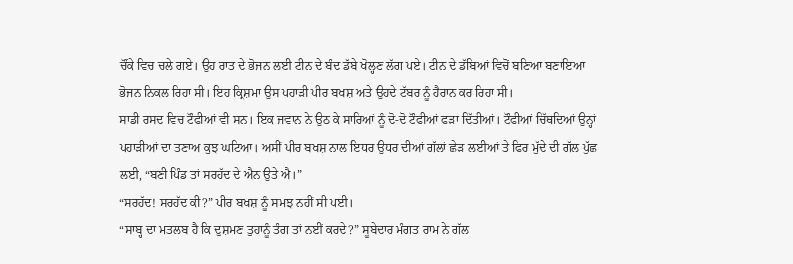ਚੌਂਕੇ ਵਿਚ ਚਲੇ ਗਏ। ਉਹ ਰਾਤ ਦੇ ਭੋਜਨ ਲਈ ਟੀਨ ਦੇ ਬੰਦ ਡੱਬੇ ਖੋਲ੍ਹਣ ਲੱਗ ਪਏ। ਟੀਨ ਦੇ ਡੱਬਿਆਂ ਵਿਚੋਂ ਬਣਿਆ ਬਣਾਇਆ ਭੋਜਨ ਨਿਕਲ ਰਿਹਾ ਸੀ। ਇਹ ਕ੍ਰਿਸ਼ਮਾ ਉਸ ਪਹਾੜੀ ਪੀਰ ਬਖਸ਼ ਅਤੇ ਉਹਦੇ ਟੱਬਰ ਨੂੰ ਹੈਰਾਨ ਕਰ ਰਿਹਾ ਸੀ।
ਸਾਡੀ ਰਸਦ ਵਿਚ ਟੌਫੀਆਂ ਵੀ ਸਨ। ਇਕ ਜਵਾਨ ਨੇ ਉਠ ਕੇ ਸਾਰਿਆਂ ਨੂੰ ਦੋ-ਦੋ ਟੌਫੀਆਂ ਫੜਾ ਦਿੱਤੀਆਂ। ਟੌਫੀਆਂ ਚਿੱਥਦਿਆਂ ਉਨ੍ਹਾਂ ਪਹਾੜੀਆਂ ਦਾ ਤਣਾਅ ਕੁਝ ਘਟਿਆ। ਅਸੀਂ ਪੀਰ ਬਖਸ਼ ਨਾਲ ਇਧਰ ਉਧਰ ਦੀਆਂ ਗੱਲਾਂ ਛੇੜ ਲਈਆਂ ਤੇ ਫਿਰ ਮੁੱਦੇ ਦੀ ਗੱਲ ਪੁੱਛ ਲਈ, “ਬਣੀ ਪਿੰਡ ਤਾਂ ਸਰਹੱਦ ਦੇ ਐਨ ਉਤੇ ਐ।”
“ਸਰਹੱਦ! ਸਰਹੱਦ ਕੀ?” ਪੀਰ ਬਖਸ਼ ਨੂੰ ਸਮਝ ਨਹੀਂ ਸੀ ਪਈ।
“ਸਾਬ੍ਹ ਦਾ ਮਤਲਬ ਹੈ ਕਿ ਦੁਸ਼ਮਣ ਤੁਹਾਨੂੰ ਤੰਗ ਤਾਂ ਨਈਂ ਕਰਦੇ?” ਸੂਬੇਦਾਰ ਮੰਗਤ ਰਾਮ ਨੇ ਗੱਲ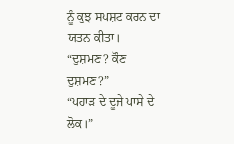ਨੂੰ ਕੁਝ ਸਪਸ਼ਟ ਕਰਨ ਦਾ ਯਤਨ ਕੀਤਾ।
“ਦੁਸ਼ਮਣ? ਕੌਣ ਦੁਸ਼ਮਣ?”
“ਪਹਾੜ ਦੇ ਦੂਜੇ ਪਾਸੇ ਦੇ ਲੋਕ।”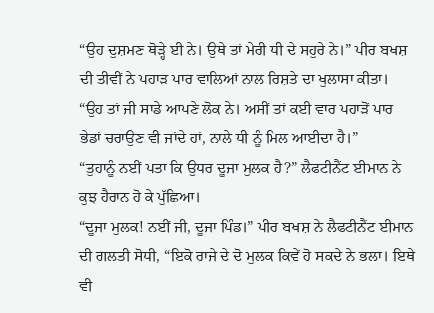“ਉਹ ਦੁਸ਼ਮਣ ਥੋੜ੍ਹੇ ਈ ਨੇ। ਉਥੇ ਤਾਂ ਮੇਰੀ ਧੀ ਦੇ ਸਹੁਰੇ ਨੇ।” ਪੀਰ ਬਖਸ਼ ਦੀ ਤੀਵੀਂ ਨੇ ਪਹਾੜ ਪਾਰ ਵਾਲਿਆਂ ਨਾਲ ਰਿਸ਼ਤੇ ਦਾ ਖੁਲਾਸਾ ਕੀਤਾ। “ਉਹ ਤਾਂ ਜੀ ਸਾਡੇ ਆਪਣੇ ਲੋਕ ਨੇ। ਅਸੀਂ ਤਾਂ ਕਈ ਵਾਰ ਪਹਾੜੋਂ ਪਾਰ ਭੇਡਾਂ ਚਰਾਉਣ ਵੀ ਜਾਂਦੇ ਹਾਂ, ਨਾਲੇ ਧੀ ਨੂੰ ਮਿਲ ਆਈਦਾ ਹੈ।”
“ਤੁਹਾਨੂੰ ਨਈਂ ਪਤਾ ਕਿ ਉਧਰ ਦੂਜਾ ਮੁਲਕ ਹੈ?” ਲੈਫਟੀਨੈਂਟ ਈਮਾਨ ਨੇ ਕੁਝ ਹੈਰਾਨ ਹੋ ਕੇ ਪੁੱਛਿਆ।
“ਦੂਜਾ ਮੁਲਕ! ਨਈਂ ਜੀ, ਦੂਜਾ ਪਿੰਡ।” ਪੀਰ ਬਖਸ਼ ਨੇ ਲੈਫਟੀਨੈਂਟ ਈਮਾਨ ਦੀ ਗਲਤੀ ਸੋਧੀ, “ਇਕੋ ਰਾਜੇ ਦੇ ਦੋ ਮੁਲਕ ਕਿਵੇਂ ਹੋ ਸਕਦੇ ਨੇ ਭਲਾ। ਇਥੇ ਵੀ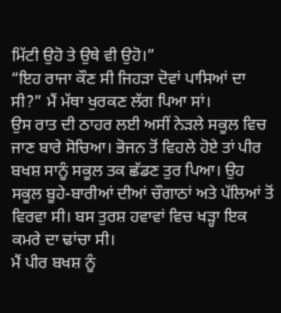ਮਿੱਟੀ ਉਹੋ ਤੇ ਉਥੇ ਵੀ ਉਹੋ।”
“ਇਹ ਰਾਜਾ ਕੌਣ ਸੀ ਜਿਹੜਾ ਦੋਵਾਂ ਪਾਸਿਆਂ ਦਾ ਸੀ?” ਮੈਂ ਮੱਥਾ ਖੁਰਕਣ ਲੱਗ ਪਿਆ ਸਾਂ।
ਉਸ ਰਾਤ ਦੀ ਠਾਹਰ ਲਈ ਅਸੀਂ ਨੇੜਲੇ ਸਕੂਲ ਵਿਚ ਜਾਣ ਬਾਰੇ ਸੋਚਿਆ। ਭੋਜਨ ਤੋਂ ਵਿਹਲੇ ਹੋਏ ਤਾਂ ਪੀਰ ਬਖਸ਼ ਸਾਨੂੰ ਸਕੂਲ ਤਕ ਛੱਡਣ ਤੁਰ ਪਿਆ। ਉਹ ਸਕੂਲ ਬੂਹੇ-ਬਾਰੀਆਂ ਦੀਆਂ ਚੌਗਾਠਾਂ ਅਤੇ ਪੱਲਿਆਂ ਤੋਂ ਵਿਰਵਾ ਸੀ। ਬਸ ਤੁਰਸ਼ ਹਵਾਵਾਂ ਵਿਚ ਖੜ੍ਹਾ ਇਕ ਕਮਰੇ ਦਾ ਢਾਂਚਾ ਸੀ।
ਮੈਂ ਪੀਰ ਬਖਸ਼ ਨੂੰ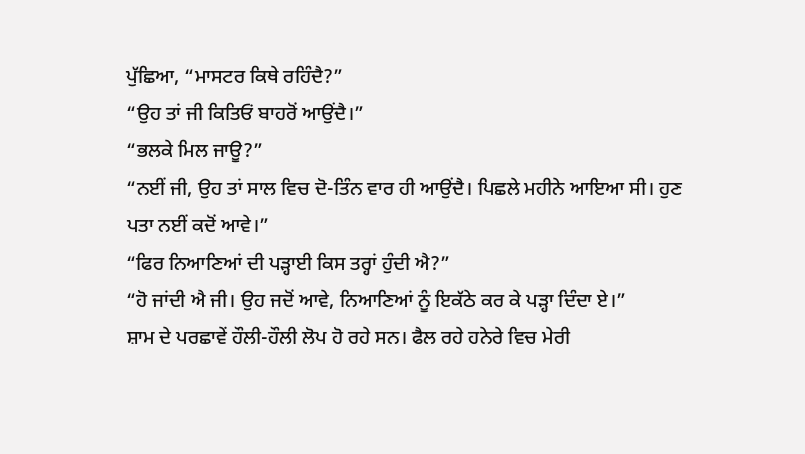ਪੁੱਛਿਆ, “ਮਾਸਟਰ ਕਿਥੇ ਰਹਿੰਦੈ?”
“ਉਹ ਤਾਂ ਜੀ ਕਿਤਿਓਂ ਬਾਹਰੋਂ ਆਉਂਦੈ।”
“ਭਲਕੇ ਮਿਲ ਜਾਊ?”
“ਨਈਂ ਜੀ, ਉਹ ਤਾਂ ਸਾਲ ਵਿਚ ਦੋ-ਤਿੰਨ ਵਾਰ ਹੀ ਆਉਂਦੈ। ਪਿਛਲੇ ਮਹੀਨੇ ਆਇਆ ਸੀ। ਹੁਣ ਪਤਾ ਨਈਂ ਕਦੋਂ ਆਵੇ।”
“ਫਿਰ ਨਿਆਣਿਆਂ ਦੀ ਪੜ੍ਹਾਈ ਕਿਸ ਤਰ੍ਹਾਂ ਹੁੰਦੀ ਐ?”
“ਹੋ ਜਾਂਦੀ ਐ ਜੀ। ਉਹ ਜਦੋਂ ਆਵੇ, ਨਿਆਣਿਆਂ ਨੂੰ ਇਕੱਠੇ ਕਰ ਕੇ ਪੜ੍ਹਾ ਦਿੰਦਾ ਏ।”
ਸ਼ਾਮ ਦੇ ਪਰਛਾਵੇਂ ਹੌਲੀ-ਹੌਲੀ ਲੋਪ ਹੋ ਰਹੇ ਸਨ। ਫੈਲ ਰਹੇ ਹਨੇਰੇ ਵਿਚ ਮੇਰੀ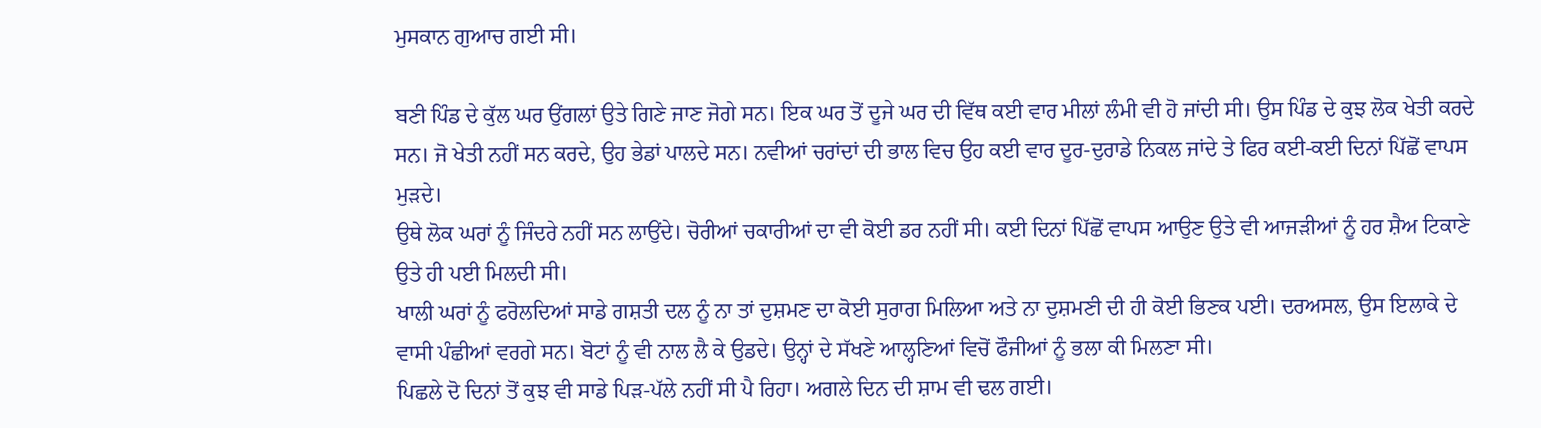ਮੁਸਕਾਨ ਗੁਆਚ ਗਈ ਸੀ।

ਬਣੀ ਪਿੰਡ ਦੇ ਕੁੱਲ ਘਰ ਉਂਗਲਾਂ ਉਤੇ ਗਿਣੇ ਜਾਣ ਜੋਗੇ ਸਨ। ਇਕ ਘਰ ਤੋਂ ਦੂਜੇ ਘਰ ਦੀ ਵਿੱਥ ਕਈ ਵਾਰ ਮੀਲਾਂ ਲੰਮੀ ਵੀ ਹੋ ਜਾਂਦੀ ਸੀ। ਉਸ ਪਿੰਡ ਦੇ ਕੁਝ ਲੋਕ ਖੇਤੀ ਕਰਦੇ ਸਨ। ਜੋ ਖੇਤੀ ਨਹੀਂ ਸਨ ਕਰਦੇ, ਉਹ ਭੇਡਾਂ ਪਾਲਦੇ ਸਨ। ਨਵੀਆਂ ਚਰਾਂਦਾਂ ਦੀ ਭਾਲ ਵਿਚ ਉਹ ਕਈ ਵਾਰ ਦੂਰ-ਦੁਰਾਡੇ ਨਿਕਲ ਜਾਂਦੇ ਤੇ ਫਿਰ ਕਈ-ਕਈ ਦਿਨਾਂ ਪਿੱਛੋਂ ਵਾਪਸ ਮੁੜਦੇ।
ਉਥੇ ਲੋਕ ਘਰਾਂ ਨੂੰ ਜਿੰਦਰੇ ਨਹੀਂ ਸਨ ਲਾਉਂਦੇ। ਚੋਰੀਆਂ ਚਕਾਰੀਆਂ ਦਾ ਵੀ ਕੋਈ ਡਰ ਨਹੀਂ ਸੀ। ਕਈ ਦਿਨਾਂ ਪਿੱਛੋਂ ਵਾਪਸ ਆਉਣ ਉਤੇ ਵੀ ਆਜੜੀਆਂ ਨੂੰ ਹਰ ਸ਼ੈਅ ਟਿਕਾਣੇ ਉਤੇ ਹੀ ਪਈ ਮਿਲਦੀ ਸੀ।
ਖਾਲੀ ਘਰਾਂ ਨੂੰ ਫਰੋਲਦਿਆਂ ਸਾਡੇ ਗਸ਼ਤੀ ਦਲ ਨੂੰ ਨਾ ਤਾਂ ਦੁਸ਼ਮਣ ਦਾ ਕੋਈ ਸੁਰਾਗ ਮਿਲਿਆ ਅਤੇ ਨਾ ਦੁਸ਼ਮਣੀ ਦੀ ਹੀ ਕੋਈ ਭਿਣਕ ਪਈ। ਦਰਅਸਲ, ਉਸ ਇਲਾਕੇ ਦੇ ਵਾਸੀ ਪੰਛੀਆਂ ਵਰਗੇ ਸਨ। ਬੋਟਾਂ ਨੂੰ ਵੀ ਨਾਲ ਲੈ ਕੇ ਉਡਦੇ। ਉਨ੍ਹਾਂ ਦੇ ਸੱਖਣੇ ਆਲ੍ਹਣਿਆਂ ਵਿਚੋਂ ਫੌਜੀਆਂ ਨੂੰ ਭਲਾ ਕੀ ਮਿਲਣਾ ਸੀ।
ਪਿਛਲੇ ਦੋ ਦਿਨਾਂ ਤੋਂ ਕੁਝ ਵੀ ਸਾਡੇ ਪਿੜ-ਪੱਲੇ ਨਹੀਂ ਸੀ ਪੈ ਰਿਹਾ। ਅਗਲੇ ਦਿਨ ਦੀ ਸ਼ਾਮ ਵੀ ਢਲ ਗਈ।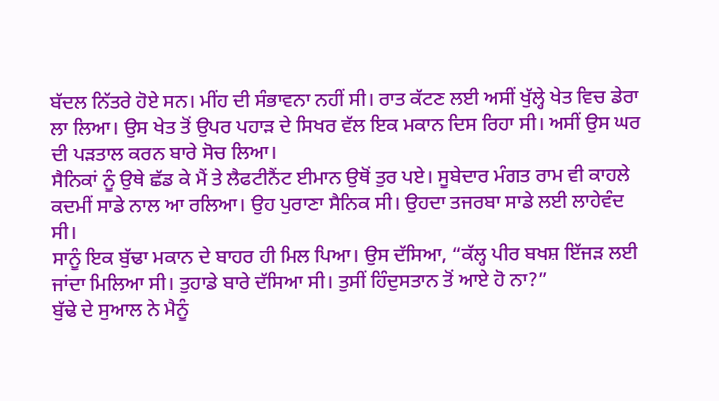ਬੱਦਲ ਨਿੱਤਰੇ ਹੋਏ ਸਨ। ਮੀਂਹ ਦੀ ਸੰਭਾਵਨਾ ਨਹੀਂ ਸੀ। ਰਾਤ ਕੱਟਣ ਲਈ ਅਸੀਂ ਖੁੱਲ੍ਹੇ ਖੇਤ ਵਿਚ ਡੇਰਾ ਲਾ ਲਿਆ। ਉਸ ਖੇਤ ਤੋਂ ਉਪਰ ਪਹਾੜ ਦੇ ਸਿਖਰ ਵੱਲ ਇਕ ਮਕਾਨ ਦਿਸ ਰਿਹਾ ਸੀ। ਅਸੀਂ ਉਸ ਘਰ ਦੀ ਪੜਤਾਲ ਕਰਨ ਬਾਰੇ ਸੋਚ ਲਿਆ।
ਸੈਨਿਕਾਂ ਨੂੰ ਉਥੇ ਛੱਡ ਕੇ ਮੈਂ ਤੇ ਲੈਫਟੀਨੈਂਟ ਈਮਾਨ ਉਥੋਂ ਤੁਰ ਪਏ। ਸੂਬੇਦਾਰ ਮੰਗਤ ਰਾਮ ਵੀ ਕਾਹਲੇ ਕਦਮੀਂ ਸਾਡੇ ਨਾਲ ਆ ਰਲਿਆ। ਉਹ ਪੁਰਾਣਾ ਸੈਨਿਕ ਸੀ। ਉਹਦਾ ਤਜਰਬਾ ਸਾਡੇ ਲਈ ਲਾਹੇਵੰਦ ਸੀ।
ਸਾਨੂੰ ਇਕ ਬੁੱਢਾ ਮਕਾਨ ਦੇ ਬਾਹਰ ਹੀ ਮਿਲ ਪਿਆ। ਉਸ ਦੱਸਿਆ, “ਕੱਲ੍ਹ ਪੀਰ ਬਖਸ਼ ਇੱਜੜ ਲਈ ਜਾਂਦਾ ਮਿਲਿਆ ਸੀ। ਤੁਹਾਡੇ ਬਾਰੇ ਦੱਸਿਆ ਸੀ। ਤੁਸੀਂ ਹਿੰਦੁਸਤਾਨ ਤੋਂ ਆਏ ਹੋ ਨਾ?”
ਬੁੱਢੇ ਦੇ ਸੁਆਲ ਨੇ ਮੈਨੂੰ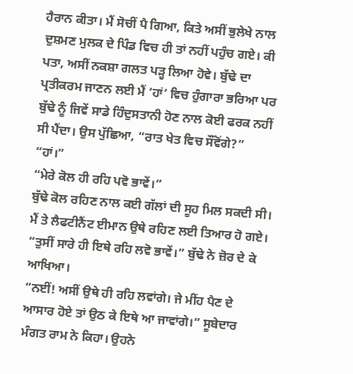ਹੈਰਾਨ ਕੀਤਾ। ਮੈਂ ਸੋਚੀਂ ਪੈ ਗਿਆ, ਕਿਤੇ ਅਸੀਂ ਭੁਲੇਖੇ ਨਾਲ ਦੁਸ਼ਮਣ ਮੁਲਕ ਦੇ ਪਿੰਡ ਵਿਚ ਹੀ ਤਾਂ ਨਹੀਂ ਪਹੁੰਚ ਗਏ। ਕੀ ਪਤਾ, ਅਸੀਂ ਨਕਸ਼ਾ ਗਲਤ ਪੜ੍ਹ ਲਿਆ ਹੋਵੇ। ਬੁੱਢੇ ਦਾ ਪ੍ਰਤੀਕਰਮ ਜਾਣਨ ਲਈ ਮੈਂ ‘ਹਾਂ’ ਵਿਚ ਹੁੰਗਾਰਾ ਭਰਿਆ ਪਰ ਬੁੱਢੇ ਨੂੰ ਜਿਵੇਂ ਸਾਡੇ ਹਿੰਦੁਸਤਾਨੀ ਹੋਣ ਨਾਲ ਕੋਈ ਫਰਕ ਨਹੀਂ ਸੀ ਪੈਂਦਾ। ਉਸ ਪੁੱਛਿਆ, “ਰਾਤ ਖੇਤ ਵਿਚ ਸੌਂਵੋਂਗੇ?”
“ਹਾਂ।”
“ਮੇਰੇ ਕੋਲ ਹੀ ਰਹਿ ਪਵੋ ਭਾਵੇਂ।”
ਬੁੱਢੇ ਕੋਲ ਰਹਿਣ ਨਾਲ ਕਈ ਗੱਲਾਂ ਦੀ ਸੂਹ ਮਿਲ ਸਕਦੀ ਸੀ। ਮੈਂ ਤੇ ਲੈਫਟੀਨੈਂਟ ਈਮਾਨ ਉਥੇ ਰਹਿਣ ਲਈ ਤਿਆਰ ਹੋ ਗਏ।
“ਤੁਸੀਂ ਸਾਰੇ ਹੀ ਇਥੇ ਰਹਿ ਲਵੋ ਭਾਵੇਂ।” ਬੁੱਢੇ ਨੇ ਜ਼ੋਰ ਦੇ ਕੇ ਆਖਿਆ।
“ਨਈਂ! ਅਸੀਂ ਉਥੇ ਹੀ ਰਹਿ ਲਵਾਂਗੇ। ਜੇ ਮੀਂਹ ਪੈਣ ਦੇ ਆਸਾਰ ਹੋਏ ਤਾਂ ਉਠ ਕੇ ਇਥੇ ਆ ਜਾਵਾਂਗੇ।” ਸੂਬੇਦਾਰ ਮੰਗਤ ਰਾਮ ਨੇ ਕਿਹਾ। ਉਹਨੇ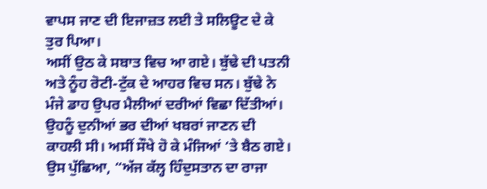ਵਾਪਸ ਜਾਣ ਦੀ ਇਜਾਜ਼ਤ ਲਈ ਤੇ ਸਲਿਊਟ ਦੇ ਕੇ ਤੁਰ ਪਿਆ।
ਅਸੀਂ ਉਠ ਕੇ ਸਬਾਤ ਵਿਚ ਆ ਗਏ। ਬੁੱਢੇ ਦੀ ਪਤਨੀ ਅਤੇ ਨੂੰਹ ਰੋਟੀ-ਟੁੱਕ ਦੇ ਆਹਰ ਵਿਚ ਸਨ। ਬੁੱਢੇ ਨੇ ਮੰਜੇ ਡਾਹ ਉਪਰ ਮੈਲੀਆਂ ਦਰੀਆਂ ਵਿਛਾ ਦਿੱਤੀਆਂ। ਉਹਨੂੰ ਦੁਨੀਆਂ ਭਰ ਦੀਆਂ ਖਬਰਾਂ ਜਾਣਨ ਦੀ ਕਾਹਲੀ ਸੀ। ਅਸੀਂ ਸੌਖੇ ਹੋ ਕੇ ਮੰਜਿਆਂ ‘ਤੇ ਬੈਠ ਗਏ। ਉਸ ਪੁੱਛਿਆ, “ਅੱਜ ਕੱਲ੍ਹ ਹਿੰਦੁਸਤਾਨ ਦਾ ਰਾਜਾ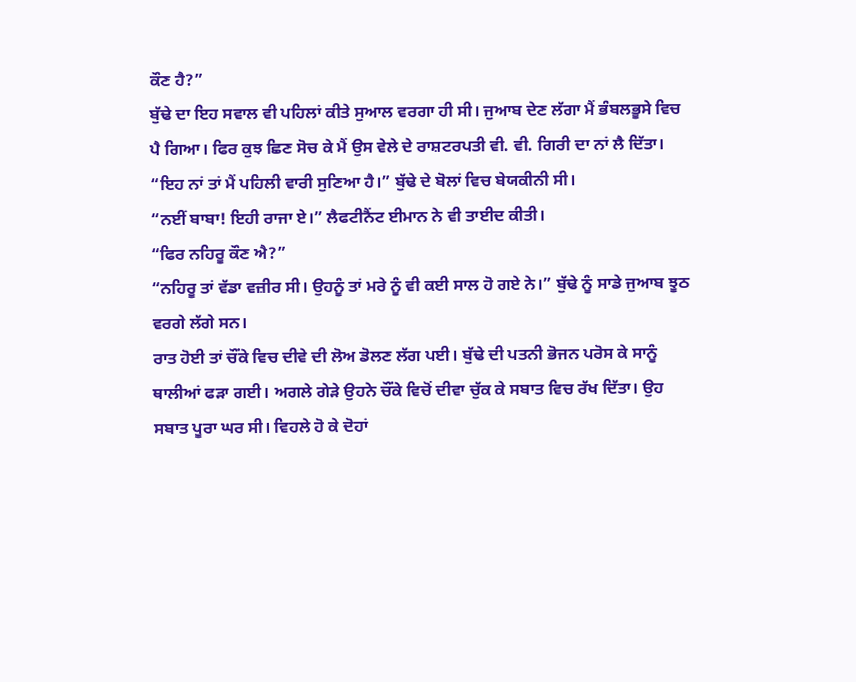ਕੌਣ ਹੈ?”
ਬੁੱਢੇ ਦਾ ਇਹ ਸਵਾਲ ਵੀ ਪਹਿਲਾਂ ਕੀਤੇ ਸੁਆਲ ਵਰਗਾ ਹੀ ਸੀ। ਜੁਆਬ ਦੇਣ ਲੱਗਾ ਮੈਂ ਭੰਬਲਭੂਸੇ ਵਿਚ ਪੈ ਗਿਆ। ਫਿਰ ਕੁਝ ਛਿਣ ਸੋਚ ਕੇ ਮੈਂ ਉਸ ਵੇਲੇ ਦੇ ਰਾਸ਼ਟਰਪਤੀ ਵੀ. ਵੀ. ਗਿਰੀ ਦਾ ਨਾਂ ਲੈ ਦਿੱਤਾ।
“ਇਹ ਨਾਂ ਤਾਂ ਮੈਂ ਪਹਿਲੀ ਵਾਰੀ ਸੁਣਿਆ ਹੈ।” ਬੁੱਢੇ ਦੇ ਬੋਲਾਂ ਵਿਚ ਬੇਯਕੀਨੀ ਸੀ।
“ਨਈਂ ਬਾਬਾ! ਇਹੀ ਰਾਜਾ ਏ।” ਲੈਫਟੀਨੈਂਟ ਈਮਾਨ ਨੇ ਵੀ ਤਾਈਦ ਕੀਤੀ।
“ਫਿਰ ਨਹਿਰੂ ਕੌਣ ਐ?”
“ਨਹਿਰੂ ਤਾਂ ਵੱਡਾ ਵਜ਼ੀਰ ਸੀ। ਉਹਨੂੰ ਤਾਂ ਮਰੇ ਨੂੰ ਵੀ ਕਈ ਸਾਲ ਹੋ ਗਏ ਨੇ।” ਬੁੱਢੇ ਨੂੰ ਸਾਡੇ ਜੁਆਬ ਝੂਠ ਵਰਗੇ ਲੱਗੇ ਸਨ।
ਰਾਤ ਹੋਈ ਤਾਂ ਚੌਂਕੇ ਵਿਚ ਦੀਵੇ ਦੀ ਲੋਅ ਡੋਲਣ ਲੱਗ ਪਈ। ਬੁੱਢੇ ਦੀ ਪਤਨੀ ਭੋਜਨ ਪਰੋਸ ਕੇ ਸਾਨੂੰ ਥਾਲੀਆਂ ਫੜਾ ਗਈ। ਅਗਲੇ ਗੇੜੇ ਉਹਨੇ ਚੌਂਕੇ ਵਿਚੋਂ ਦੀਵਾ ਚੁੱਕ ਕੇ ਸਬਾਤ ਵਿਚ ਰੱਖ ਦਿੱਤਾ। ਉਹ ਸਬਾਤ ਪੂਰਾ ਘਰ ਸੀ। ਵਿਹਲੇ ਹੋ ਕੇ ਦੋਹਾਂ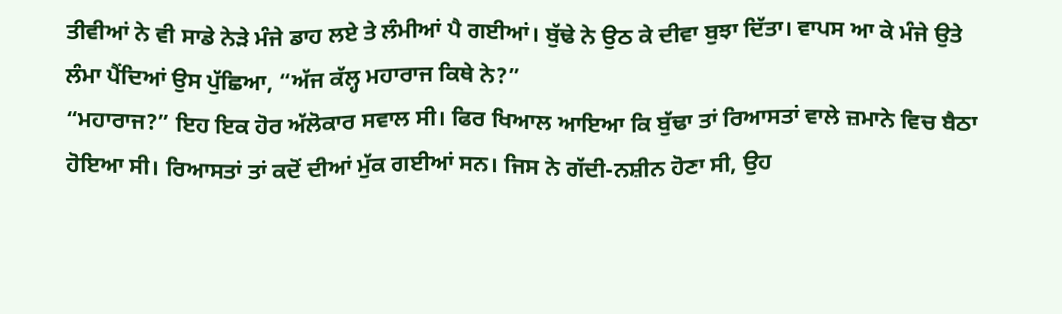ਤੀਵੀਆਂ ਨੇ ਵੀ ਸਾਡੇ ਨੇੜੇ ਮੰਜੇ ਡਾਹ ਲਏ ਤੇ ਲੰਮੀਆਂ ਪੈ ਗਈਆਂ। ਬੁੱਢੇ ਨੇ ਉਠ ਕੇ ਦੀਵਾ ਬੁਝਾ ਦਿੱਤਾ। ਵਾਪਸ ਆ ਕੇ ਮੰਜੇ ਉਤੇ ਲੰਮਾ ਪੈਂਦਿਆਂ ਉਸ ਪੁੱਛਿਆ, “ਅੱਜ ਕੱਲ੍ਹ ਮਹਾਰਾਜ ਕਿਥੇ ਨੇ?”
“ਮਹਾਰਾਜ?” ਇਹ ਇਕ ਹੋਰ ਅੱਲੋਕਾਰ ਸਵਾਲ ਸੀ। ਫਿਰ ਖਿਆਲ ਆਇਆ ਕਿ ਬੁੱਢਾ ਤਾਂ ਰਿਆਸਤਾਂ ਵਾਲੇ ਜ਼ਮਾਨੇ ਵਿਚ ਬੈਠਾ ਹੋਇਆ ਸੀ। ਰਿਆਸਤਾਂ ਤਾਂ ਕਦੋਂ ਦੀਆਂ ਮੁੱਕ ਗਈਆਂ ਸਨ। ਜਿਸ ਨੇ ਗੱਦੀ-ਨਸ਼ੀਨ ਹੋਣਾ ਸੀ, ਉਹ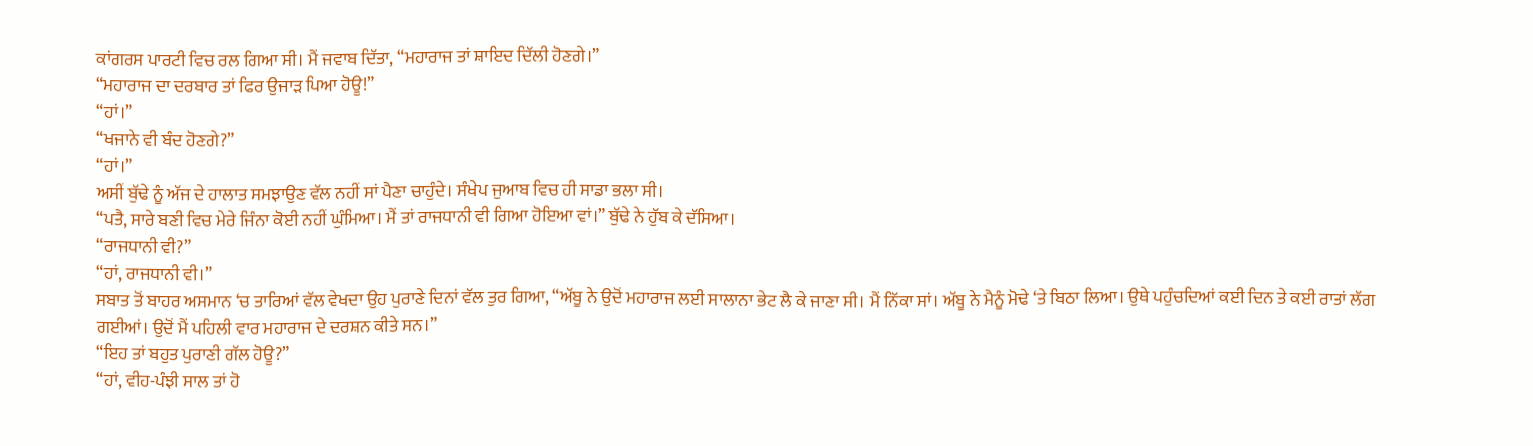ਕਾਂਗਰਸ ਪਾਰਟੀ ਵਿਚ ਰਲ ਗਿਆ ਸੀ। ਮੈਂ ਜਵਾਬ ਦਿੱਤਾ, “ਮਹਾਰਾਜ ਤਾਂ ਸ਼ਾਇਦ ਦਿੱਲੀ ਹੋਣਗੇ।”
“ਮਹਾਰਾਜ ਦਾ ਦਰਬਾਰ ਤਾਂ ਫਿਰ ਉਜਾੜ ਪਿਆ ਹੋਊ!”
“ਹਾਂ।”
“ਖਜਾਨੇ ਵੀ ਬੰਦ ਹੋਣਗੇ?”
“ਹਾਂ।”
ਅਸੀਂ ਬੁੱਢੇ ਨੂੰ ਅੱਜ ਦੇ ਹਾਲਾਤ ਸਮਝਾਉਣ ਵੱਲ ਨਹੀਂ ਸਾਂ ਪੈਣਾ ਚਾਹੁੰਦੇ। ਸੰਖੇਪ ਜੁਆਬ ਵਿਚ ਹੀ ਸਾਡਾ ਭਲਾ ਸੀ।
“ਪਤੈ, ਸਾਰੇ ਬਣੀ ਵਿਚ ਮੇਰੇ ਜਿੰਨਾ ਕੋਈ ਨਹੀਂ ਘੁੰਮਿਆ। ਮੈਂ ਤਾਂ ਰਾਜਧਾਨੀ ਵੀ ਗਿਆ ਹੋਇਆ ਵਾਂ।” ਬੁੱਢੇ ਨੇ ਹੁੱਬ ਕੇ ਦੱਸਿਆ।
“ਰਾਜਧਾਨੀ ਵੀ?”
“ਹਾਂ, ਰਾਜਧਾਨੀ ਵੀ।”
ਸਬਾਤ ਤੋਂ ਬਾਹਰ ਅਸਮਾਨ ‘ਚ ਤਾਰਿਆਂ ਵੱਲ ਵੇਖਦਾ ਉਹ ਪੁਰਾਣੇ ਦਿਨਾਂ ਵੱਲ ਤੁਰ ਗਿਆ, “ਅੱਬੂ ਨੇ ਉਦੋਂ ਮਹਾਰਾਜ ਲਈ ਸਾਲਾਨਾ ਭੇਟ ਲੈ ਕੇ ਜਾਣਾ ਸੀ। ਮੈਂ ਨਿੱਕਾ ਸਾਂ। ਅੱਬੂ ਨੇ ਮੈਨੂੰ ਮੋਢੇ ‘ਤੇ ਬਿਠਾ ਲਿਆ। ਉਥੇ ਪਹੁੰਚਦਿਆਂ ਕਈ ਦਿਨ ਤੇ ਕਈ ਰਾਤਾਂ ਲੱਗ ਗਈਆਂ। ਉਦੋਂ ਮੈਂ ਪਹਿਲੀ ਵਾਰ ਮਹਾਰਾਜ ਦੇ ਦਰਸ਼ਨ ਕੀਤੇ ਸਨ।”
“ਇਹ ਤਾਂ ਬਹੁਤ ਪੁਰਾਣੀ ਗੱਲ ਹੋਊ?”
“ਹਾਂ, ਵੀਹ-ਪੰਝੀ ਸਾਲ ਤਾਂ ਹੋ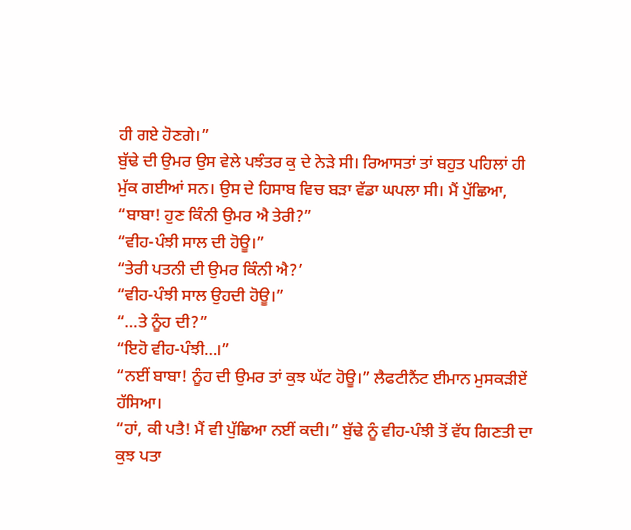ਹੀ ਗਏ ਹੋਣਗੇ।”
ਬੁੱਢੇ ਦੀ ਉਮਰ ਉਸ ਵੇਲੇ ਪਝੰਤਰ ਕੁ ਦੇ ਨੇੜੇ ਸੀ। ਰਿਆਸਤਾਂ ਤਾਂ ਬਹੁਤ ਪਹਿਲਾਂ ਹੀ ਮੁੱਕ ਗਈਆਂ ਸਨ। ਉਸ ਦੇ ਹਿਸਾਬ ਵਿਚ ਬੜਾ ਵੱਡਾ ਘਪਲਾ ਸੀ। ਮੈਂ ਪੁੱਛਿਆ, “ਬਾਬਾ! ਹੁਣ ਕਿੰਨੀ ਉਮਰ ਐ ਤੇਰੀ?”
“ਵੀਹ-ਪੰਝੀ ਸਾਲ ਦੀ ਹੋਊ।”
“ਤੇਰੀ ਪਤਨੀ ਦੀ ਉਮਰ ਕਿੰਨੀ ਐ?’
“ਵੀਹ-ਪੰਝੀ ਸਾਲ ਉਹਦੀ ਹੋਊ।”
“…ਤੇ ਨੂੰਹ ਦੀ?”
“ਇਹੋ ਵੀਹ-ਪੰਝੀ…।”
“ਨਈਂ ਬਾਬਾ! ਨੂੰਹ ਦੀ ਉਮਰ ਤਾਂ ਕੁਝ ਘੱਟ ਹੋਊ।” ਲੈਫਟੀਨੈਂਟ ਈਮਾਨ ਮੁਸਕੜੀਏਂ ਹੱਸਿਆ।
“ਹਾਂ, ਕੀ ਪਤੈ! ਮੈਂ ਵੀ ਪੁੱਛਿਆ ਨਈਂ ਕਦੀ।” ਬੁੱਢੇ ਨੂੰ ਵੀਹ-ਪੰਝੀ ਤੋਂ ਵੱਧ ਗਿਣਤੀ ਦਾ ਕੁਝ ਪਤਾ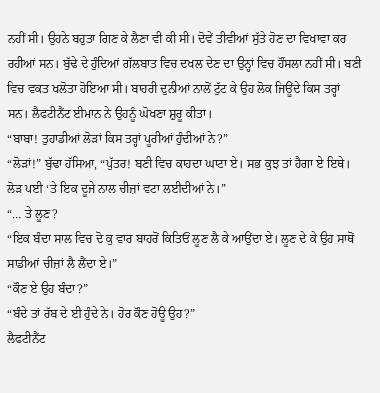ਨਹੀਂ ਸੀ। ਉਹਨੇ ਬਹੁਤਾ ਗਿਣ ਕੇ ਲੈਣਾ ਵੀ ਕੀ ਸੀ। ਦੋਵੇਂ ਤੀਵੀਆਂ ਸੁੱਤੇ ਹੋਣ ਦਾ ਵਿਖਾਵਾ ਕਰ ਰਹੀਆਂ ਸਨ। ਬੁੱਢੇ ਦੇ ਹੁੰਦਿਆਂ ਗੱਲਬਾਤ ਵਿਚ ਦਖਲ ਦੇਣ ਦਾ ਉਨ੍ਹਾਂ ਵਿਚ ਹੌਂਸਲਾ ਨਹੀਂ ਸੀ। ਬਣੀ ਵਿਚ ਵਕਤ ਖਲੋਤਾ ਹੋਇਆ ਸੀ। ਬਾਹਰੀ ਦੁਨੀਆਂ ਨਾਲੋਂ ਟੁੱਟ ਕੇ ਉਹ ਲੋਕ ਜਿਊਂਦੇ ਕਿਸ ਤਰ੍ਹਾਂ ਸਨ। ਲੈਫਟੀਨੈਂਟ ਈਮਾਨ ਨੇ ਉਹਨੂੰ ਘੋਖਣਾ ਸ਼ੁਰੂ ਕੀਤਾ।
“ਬਾਬਾ! ਤੁਹਾਡੀਆਂ ਲੋੜਾਂ ਕਿਸ ਤਰ੍ਹਾਂ ਪੂਰੀਆਂ ਹੁੰਦੀਆਂ ਨੇ?”
“ਲੋੜਾਂ!” ਬੁੱਢਾ ਹੱਸਿਆ, “ਪੁੱਤਰ! ਬਣੀ ਵਿਚ ਕਾਹਦਾ ਘਾਟਾ ਏ। ਸਭ ਕੁਝ ਤਾਂ ਹੈਗਾ ਏ ਇਥੇ। ਲੋੜ ਪਈ ‘ਤੇ ਇਕ ਦੂਜੇ ਨਾਲ ਚੀਜ਼ਾਂ ਵਟਾ ਲਈਦੀਆਂ ਨੇ।”
“… ਤੇ ਲੂਣ?
“ਇਕ ਬੰਦਾ ਸਾਲ ਵਿਚ ਦੋ ਕੁ ਵਾਰ ਬਾਹਰੋਂ ਕਿਤਿਓਂ ਲੂਣ ਲੈ ਕੇ ਆਉਂਦਾ ਏ। ਲੂਣ ਦੇ ਕੇ ਉਹ ਸਾਥੋਂ ਸਾਡੀਆਂ ਚੀਜ਼ਾਂ ਲੈ ਲੈਂਦਾ ਏ।”
“ਕੌਣ ਏ ਉਹ ਬੰਦਾ?”
“ਬੰਦੇ ਤਾਂ ਰੱਬ ਦੇ ਈ ਹੁੰਦੇ ਨੇ। ਹੋਰ ਕੌਣ ਹੋਊ ਉਹ?”
ਲੈਫਟੀਨੈਂਟ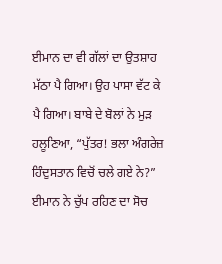ਈਮਾਨ ਦਾ ਵੀ ਗੱਲਾਂ ਦਾ ਉਤਸ਼ਾਹ ਮੱਠਾ ਪੈ ਗਿਆ। ਉਹ ਪਾਸਾ ਵੱਟ ਕੇ ਪੈ ਗਿਆ। ਬਾਬੇ ਦੇ ਬੋਲਾਂ ਨੇ ਮੁੜ ਹਲੂਣਿਆ, “ਪੁੱਤਰ! ਭਲਾ ਅੰਗਰੇਜ਼ ਹਿੰਦੁਸਤਾਨ ਵਿਚੋਂ ਚਲੇ ਗਏ ਨੇ?”
ਈਮਾਨ ਨੇ ਚੁੱਪ ਰਹਿਣ ਦਾ ਸੋਚ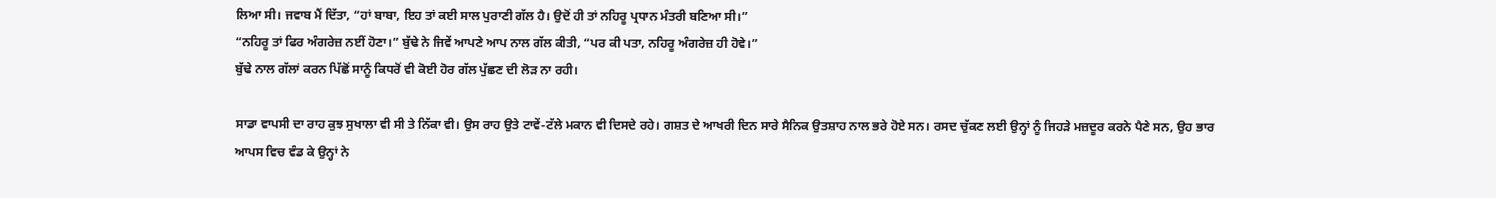ਲਿਆ ਸੀ। ਜਵਾਬ ਮੈਂ ਦਿੱਤਾ, “ਹਾਂ ਬਾਬਾ, ਇਹ ਤਾਂ ਕਈ ਸਾਲ ਪੁਰਾਣੀ ਗੱਲ ਹੈ। ਉਦੋਂ ਹੀ ਤਾਂ ਨਹਿਰੂ ਪ੍ਰਧਾਨ ਮੰਤਰੀ ਬਣਿਆ ਸੀ।”
“ਨਹਿਰੂ ਤਾਂ ਫਿਰ ਅੰਗਰੇਜ਼ ਨਈਂ ਹੋਣਾ।” ਬੁੱਢੇ ਨੇ ਜਿਵੇਂ ਆਪਣੇ ਆਪ ਨਾਲ ਗੱਲ ਕੀਤੀ, “ਪਰ ਕੀ ਪਤਾ, ਨਹਿਰੂ ਅੰਗਰੇਜ਼ ਹੀ ਹੋਵੇ।”
ਬੁੱਢੇ ਨਾਲ ਗੱਲਾਂ ਕਰਨ ਪਿੱਛੋਂ ਸਾਨੂੰ ਕਿਧਰੋਂ ਵੀ ਕੋਈ ਹੋਰ ਗੱਲ ਪੁੱਛਣ ਦੀ ਲੋੜ ਨਾ ਰਹੀ।

ਸਾਡਾ ਵਾਪਸੀ ਦਾ ਰਾਹ ਕੁਝ ਸੁਖਾਲਾ ਵੀ ਸੀ ਤੇ ਨਿੱਕਾ ਵੀ। ਉਸ ਰਾਹ ਉਤੇ ਟਾਵੇਂ-ਟੱਲੇ ਮਕਾਨ ਵੀ ਦਿਸਦੇ ਰਹੇ। ਗਸ਼ਤ ਦੇ ਆਖਰੀ ਦਿਨ ਸਾਰੇ ਸੈਨਿਕ ਉਤਸ਼ਾਹ ਨਾਲ ਭਰੇ ਹੋਏ ਸਨ। ਰਸਦ ਚੁੱਕਣ ਲਈ ਉਨ੍ਹਾਂ ਨੂੰ ਜਿਹੜੇ ਮਜ਼ਦੂਰ ਕਰਨੇ ਪੈਣੇ ਸਨ, ਉਹ ਭਾਰ ਆਪਸ ਵਿਚ ਵੰਡ ਕੇ ਉਨ੍ਹਾਂ ਨੇ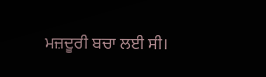ਮਜ਼ਦੂਰੀ ਬਚਾ ਲਈ ਸੀ।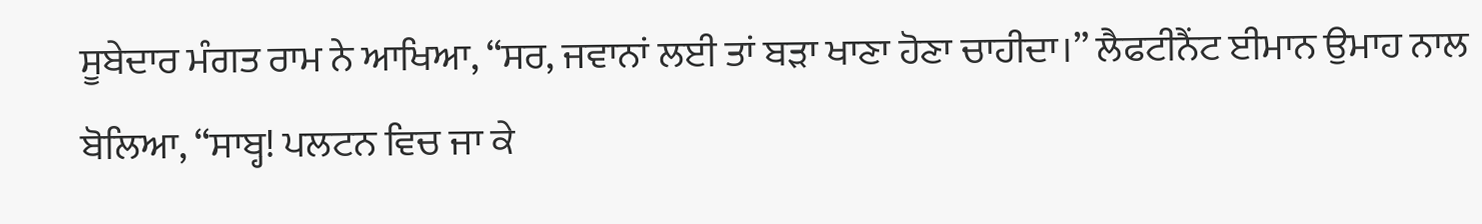ਸੂਬੇਦਾਰ ਮੰਗਤ ਰਾਮ ਨੇ ਆਖਿਆ, “ਸਰ, ਜਵਾਨਾਂ ਲਈ ਤਾਂ ਬੜਾ ਖਾਣਾ ਹੋਣਾ ਚਾਹੀਦਾ।” ਲੈਫਟੀਨੈਂਟ ਈਮਾਨ ਉਮਾਹ ਨਾਲ ਬੋਲਿਆ, “ਸਾਬ੍ਹ! ਪਲਟਨ ਵਿਚ ਜਾ ਕੇ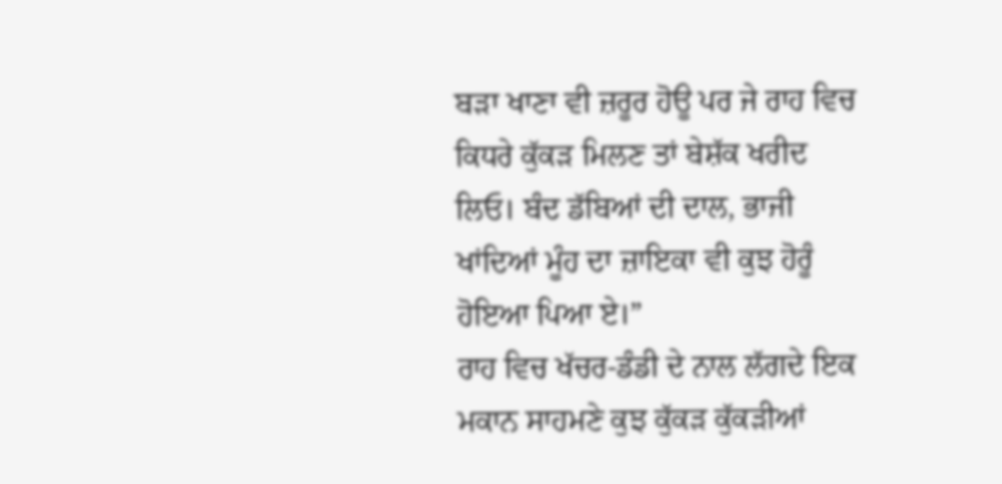ਬੜਾ ਖਾਣਾ ਵੀ ਜ਼ਰੂਰ ਹੋਊ ਪਰ ਜੇ ਰਾਹ ਵਿਚ ਕਿਧਰੇ ਕੁੱਕੜ ਮਿਲਣ ਤਾਂ ਬੇਸ਼ੱਕ ਖਰੀਦ ਲਿਓ। ਬੰਦ ਡੱਬਿਆਂ ਦੀ ਦਾਲ, ਭਾਜੀ ਖਾਂਦਿਆਂ ਮੂੰਹ ਦਾ ਜ਼ਾਇਕਾ ਵੀ ਕੁਝ ਹੋਰੂੰ ਹੋਇਆ ਪਿਆ ਏ।”
ਰਾਹ ਵਿਚ ਖੱਚਰ-ਡੰਡੀ ਦੇ ਨਾਲ ਲੱਗਦੇ ਇਕ ਮਕਾਨ ਸਾਹਮਣੇ ਕੁਝ ਕੁੱਕੜ ਕੁੱਕੜੀਆਂ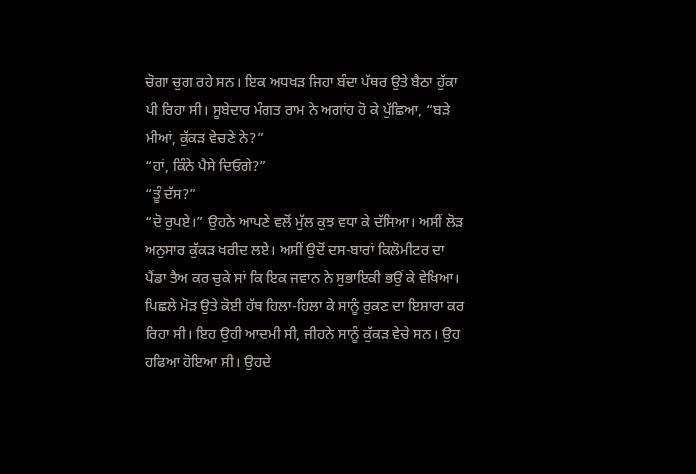ਚੋਗਾ ਚੁਗ ਰਹੇ ਸਨ। ਇਕ ਅਧਖੜ ਜਿਹਾ ਬੰਦਾ ਪੱਥਰ ਉਤੇ ਬੈਠਾ ਹੁੱਕਾ ਪੀ ਰਿਹਾ ਸੀ। ਸੂਬੇਦਾਰ ਮੰਗਤ ਰਾਮ ਨੇ ਅਗਾਂਹ ਹੋ ਕੇ ਪੁੱਛਿਆ, “ਬੜੇ ਮੀਆਂ, ਕੁੱਕੜ ਵੇਚਣੇ ਨੇ?”
“ਹਾਂ, ਕਿੰਨੇ ਪੈਸੇ ਦਿਓਗੇ?”
“ਤੂੰ ਦੱਸ?”
“ਦੋ ਰੁਪਏ।” ਉਹਨੇ ਆਪਣੇ ਵਲੋਂ ਮੁੱਲ ਕੁਝ ਵਧਾ ਕੇ ਦੱਸਿਆ। ਅਸੀਂ ਲੋੜ ਅਨੁਸਾਰ ਕੁੱਕੜ ਖਰੀਦ ਲਏ। ਅਸੀਂ ਉਦੋਂ ਦਸ-ਬਾਰਾਂ ਕਿਲੋਮੀਟਰ ਦਾ ਪੈਂਡਾ ਤੈਅ ਕਰ ਚੁਕੇ ਸਾਂ ਕਿ ਇਕ ਜਵਾਨ ਨੇ ਸੁਭਾਇਕੀ ਭਉਂ ਕੇ ਵੇਖਿਆ। ਪਿਛਲੇ ਮੋੜ ਉਤੇ ਕੋਈ ਹੱਥ ਹਿਲਾ-ਹਿਲਾ ਕੇ ਸਾਨੂੰ ਰੁਕਣ ਦਾ ਇਸ਼ਾਰਾ ਕਰ ਰਿਹਾ ਸੀ। ਇਹ ਉਹੀ ਆਦਮੀ ਸੀ, ਜੀਹਨੇ ਸਾਨੂੰ ਕੁੱਕੜ ਵੇਚੇ ਸਨ। ਉਹ ਹਫਿਆ ਹੋਇਆ ਸੀ। ਉਹਦੇ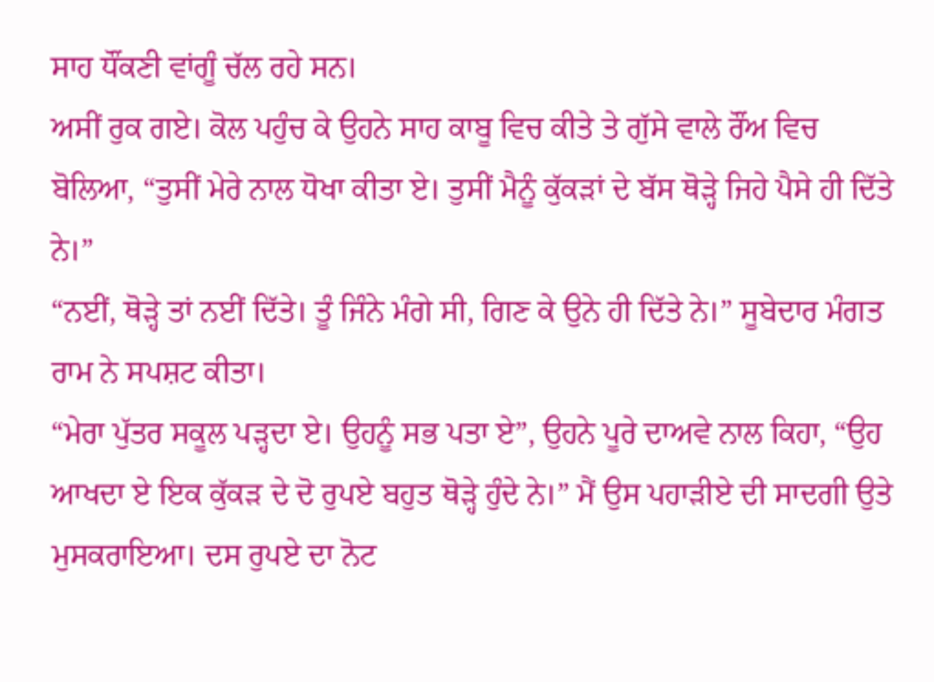ਸਾਹ ਧੌਂਕਣੀ ਵਾਂਗੂੰ ਚੱਲ ਰਹੇ ਸਨ।
ਅਸੀਂ ਰੁਕ ਗਏ। ਕੋਲ ਪਹੁੰਚ ਕੇ ਉਹਨੇ ਸਾਹ ਕਾਬੂ ਵਿਚ ਕੀਤੇ ਤੇ ਗੁੱਸੇ ਵਾਲੇ ਰੌਂਅ ਵਿਚ ਬੋਲਿਆ, “ਤੁਸੀਂ ਮੇਰੇ ਨਾਲ ਧੋਖਾ ਕੀਤਾ ਏ। ਤੁਸੀਂ ਮੈਨੂੰ ਕੁੱਕੜਾਂ ਦੇ ਬੱਸ ਥੋੜ੍ਹੇ ਜਿਹੇ ਪੈਸੇ ਹੀ ਦਿੱਤੇ ਨੇ।”
“ਨਈਂ, ਥੋੜ੍ਹੇ ਤਾਂ ਨਈਂ ਦਿੱਤੇ। ਤੂੰ ਜਿੰਨੇ ਮੰਗੇ ਸੀ, ਗਿਣ ਕੇ ਉਨੇ ਹੀ ਦਿੱਤੇ ਨੇ।” ਸੂਬੇਦਾਰ ਮੰਗਤ ਰਾਮ ਨੇ ਸਪਸ਼ਟ ਕੀਤਾ।
“ਮੇਰਾ ਪੁੱਤਰ ਸਕੂਲ ਪੜ੍ਹਦਾ ਏ। ਉਹਨੂੰ ਸਭ ਪਤਾ ਏ”, ਉਹਨੇ ਪੂਰੇ ਦਾਅਵੇ ਨਾਲ ਕਿਹਾ, “ਉਹ ਆਖਦਾ ਏ ਇਕ ਕੁੱਕੜ ਦੇ ਦੋ ਰੁਪਏ ਬਹੁਤ ਥੋੜ੍ਹੇ ਹੁੰਦੇ ਨੇ।” ਮੈਂ ਉਸ ਪਹਾੜੀਏ ਦੀ ਸਾਦਗੀ ਉਤੇ ਮੁਸਕਰਾਇਆ। ਦਸ ਰੁਪਏ ਦਾ ਨੋਟ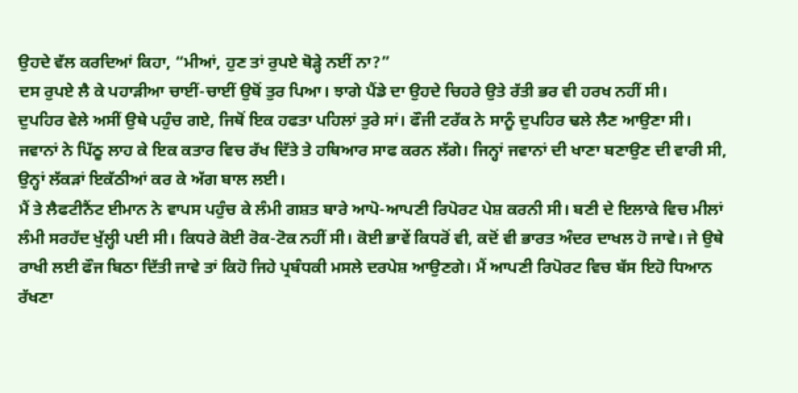ਉਹਦੇ ਵੱਲ ਕਰਦਿਆਂ ਕਿਹਾ, “ਮੀਆਂ, ਹੁਣ ਤਾਂ ਰੁਪਏ ਥੋੜ੍ਹੇ ਨਈਂ ਨਾ?”
ਦਸ ਰੁਪਏ ਲੈ ਕੇ ਪਹਾੜੀਆ ਚਾਈਂ-ਚਾਈਂ ਉਥੋਂ ਤੁਰ ਪਿਆ। ਝਾਗੇ ਪੈਂਡੇ ਦਾ ਉਹਦੇ ਚਿਹਰੇ ਉਤੇ ਰੱਤੀ ਭਰ ਵੀ ਹਰਖ ਨਹੀਂ ਸੀ।
ਦੁਪਹਿਰ ਵੇਲੇ ਅਸੀਂ ਉਥੇ ਪਹੁੰਚ ਗਏ, ਜਿਥੋਂ ਇਕ ਹਫਤਾ ਪਹਿਲਾਂ ਤੁਰੇ ਸਾਂ। ਫੌਜੀ ਟਰੱਕ ਨੇ ਸਾਨੂੰ ਦੁਪਹਿਰ ਢਲੇ ਲੈਣ ਆਉਣਾ ਸੀ। ਜਵਾਨਾਂ ਨੇ ਪਿੱਠੂ ਲਾਹ ਕੇ ਇਕ ਕਤਾਰ ਵਿਚ ਰੱਖ ਦਿੱਤੇ ਤੇ ਹਥਿਆਰ ਸਾਫ ਕਰਨ ਲੱਗੇ। ਜਿਨ੍ਹਾਂ ਜਵਾਨਾਂ ਦੀ ਖਾਣਾ ਬਣਾਉਣ ਦੀ ਵਾਰੀ ਸੀ, ਉਨ੍ਹਾਂ ਲੱਕੜਾਂ ਇਕੱਠੀਆਂ ਕਰ ਕੇ ਅੱਗ ਬਾਲ ਲਈ।
ਮੈਂ ਤੇ ਲੈਫਟੀਨੈਂਟ ਈਮਾਨ ਨੇ ਵਾਪਸ ਪਹੁੰਚ ਕੇ ਲੰਮੀ ਗਸ਼ਤ ਬਾਰੇ ਆਪੋ-ਆਪਣੀ ਰਿਪੋਰਟ ਪੇਸ਼ ਕਰਨੀ ਸੀ। ਬਣੀ ਦੇ ਇਲਾਕੇ ਵਿਚ ਮੀਲਾਂ ਲੰਮੀ ਸਰਹੱਦ ਖੁੱਲ੍ਹੀ ਪਈ ਸੀ। ਕਿਧਰੇ ਕੋਈ ਰੋਕ-ਟੋਕ ਨਹੀਂ ਸੀ। ਕੋਈ ਭਾਵੇਂ ਕਿਧਰੋਂ ਵੀ, ਕਦੋਂ ਵੀ ਭਾਰਤ ਅੰਦਰ ਦਾਖਲ ਹੋ ਜਾਵੇ। ਜੇ ਉਥੇ ਰਾਖੀ ਲਈ ਫੌਜ ਬਿਠਾ ਦਿੱਤੀ ਜਾਵੇ ਤਾਂ ਕਿਹੋ ਜਿਹੇ ਪ੍ਰਬੰਧਕੀ ਮਸਲੇ ਦਰਪੇਸ਼ ਆਉਣਗੇ। ਮੈਂ ਆਪਣੀ ਰਿਪੋਰਟ ਵਿਚ ਬੱਸ ਇਹੋ ਧਿਆਨ ਰੱਖਣਾ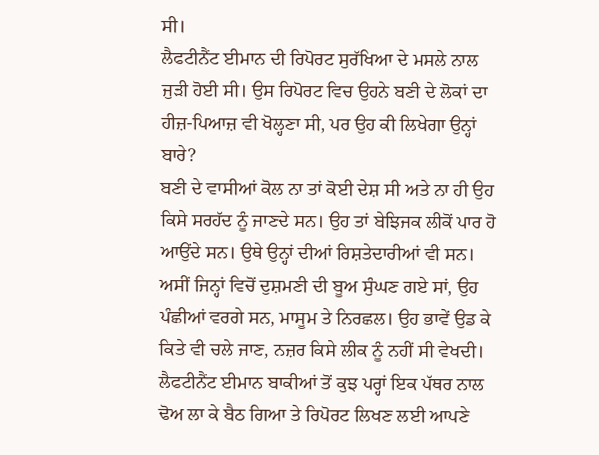ਸੀ।
ਲੈਫਟੀਨੈਂਟ ਈਮਾਨ ਦੀ ਰਿਪੋਰਟ ਸੁਰੱਖਿਆ ਦੇ ਮਸਲੇ ਨਾਲ ਜੁੜੀ ਹੋਈ ਸੀ। ਉਸ ਰਿਪੋਰਟ ਵਿਚ ਉਹਨੇ ਬਣੀ ਦੇ ਲੋਕਾਂ ਦਾ ਹੀਜ਼-ਪਿਆਜ਼ ਵੀ ਖੋਲ੍ਹਣਾ ਸੀ, ਪਰ ਉਹ ਕੀ ਲਿਖੇਗਾ ਉਨ੍ਹਾਂ ਬਾਰੇ?
ਬਣੀ ਦੇ ਵਾਸੀਆਂ ਕੋਲ ਨਾ ਤਾਂ ਕੋਈ ਦੇਸ਼ ਸੀ ਅਤੇ ਨਾ ਹੀ ਉਹ ਕਿਸੇ ਸਰਹੱਦ ਨੂੰ ਜਾਣਦੇ ਸਨ। ਉਹ ਤਾਂ ਬੇਝਿਜਕ ਲੀਕੋਂ ਪਾਰ ਹੋ ਆਉਂਦੇ ਸਨ। ਉਥੇ ਉਨ੍ਹਾਂ ਦੀਆਂ ਰਿਸ਼ਤੇਦਾਰੀਆਂ ਵੀ ਸਨ। ਅਸੀਂ ਜਿਨ੍ਹਾਂ ਵਿਚੋਂ ਦੁਸ਼ਮਣੀ ਦੀ ਬੂਅ ਸੁੰਘਣ ਗਏ ਸਾਂ, ਉਹ ਪੰਛੀਆਂ ਵਰਗੇ ਸਨ, ਮਾਸੂਮ ਤੇ ਨਿਰਛਲ। ਉਹ ਭਾਵੇਂ ਉਡ ਕੇ ਕਿਤੇ ਵੀ ਚਲੇ ਜਾਣ, ਨਜ਼ਰ ਕਿਸੇ ਲੀਕ ਨੂੰ ਨਹੀਂ ਸੀ ਵੇਖਦੀ।
ਲੈਫਟੀਨੈਂਟ ਈਮਾਨ ਬਾਕੀਆਂ ਤੋਂ ਕੁਝ ਪਰ੍ਹਾਂ ਇਕ ਪੱਥਰ ਨਾਲ ਢੋਅ ਲਾ ਕੇ ਬੈਠ ਗਿਆ ਤੇ ਰਿਪੋਰਟ ਲਿਖਣ ਲਈ ਆਪਣੇ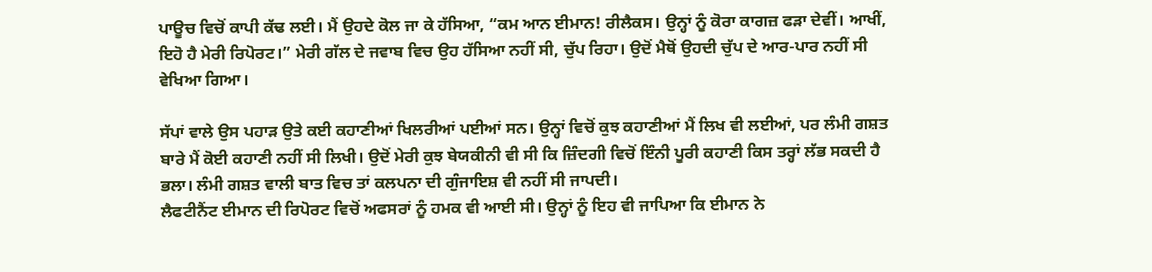ਪਾਊਚ ਵਿਚੋਂ ਕਾਪੀ ਕੱਢ ਲਈ। ਮੈਂ ਉਹਦੇ ਕੋਲ ਜਾ ਕੇ ਹੱਸਿਆ, “ਕਮ ਆਨ ਈਮਾਨ! ਰੀਲੈਕਸ। ਉਨ੍ਹਾਂ ਨੂੰ ਕੋਰਾ ਕਾਗਜ਼ ਫੜਾ ਦੇਵੀਂ। ਆਖੀਂ, ਇਹੋ ਹੈ ਮੇਰੀ ਰਿਪੋਰਟ।” ਮੇਰੀ ਗੱਲ ਦੇ ਜਵਾਬ ਵਿਚ ਉਹ ਹੱਸਿਆ ਨਹੀਂ ਸੀ, ਚੁੱਪ ਰਿਹਾ। ਉਦੋਂ ਮੈਥੋਂ ਉਹਦੀ ਚੁੱਪ ਦੇ ਆਰ-ਪਾਰ ਨਹੀਂ ਸੀ ਵੇਖਿਆ ਗਿਆ।

ਸੱਪਾਂ ਵਾਲੇ ਉਸ ਪਹਾੜ ਉਤੇ ਕਈ ਕਹਾਣੀਆਂ ਖਿਲਰੀਆਂ ਪਈਆਂ ਸਨ। ਉਨ੍ਹਾਂ ਵਿਚੋਂ ਕੁਝ ਕਹਾਣੀਆਂ ਮੈਂ ਲਿਖ ਵੀ ਲਈਆਂ, ਪਰ ਲੰਮੀ ਗਸ਼ਤ ਬਾਰੇ ਮੈਂ ਕੋਈ ਕਹਾਣੀ ਨਹੀਂ ਸੀ ਲਿਖੀ। ਉਦੋਂ ਮੇਰੀ ਕੁਝ ਬੇਯਕੀਨੀ ਵੀ ਸੀ ਕਿ ਜ਼ਿੰਦਗੀ ਵਿਚੋਂ ਇੰਨੀ ਪੂਰੀ ਕਹਾਣੀ ਕਿਸ ਤਰ੍ਹਾਂ ਲੱਭ ਸਕਦੀ ਹੈ ਭਲਾ। ਲੰਮੀ ਗਸ਼ਤ ਵਾਲੀ ਬਾਤ ਵਿਚ ਤਾਂ ਕਲਪਨਾ ਦੀ ਗੁੰਜਾਇਸ਼ ਵੀ ਨਹੀਂ ਸੀ ਜਾਪਦੀ।
ਲੈਫਟੀਨੈਂਟ ਈਮਾਨ ਦੀ ਰਿਪੋਰਟ ਵਿਚੋਂ ਅਫਸਰਾਂ ਨੂੰ ਹਮਕ ਵੀ ਆਈ ਸੀ। ਉਨ੍ਹਾਂ ਨੂੰ ਇਹ ਵੀ ਜਾਪਿਆ ਕਿ ਈਮਾਨ ਨੇ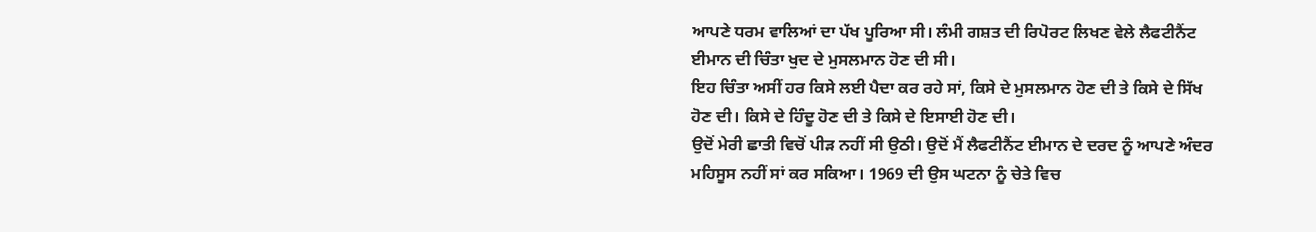ਆਪਣੇ ਧਰਮ ਵਾਲਿਆਂ ਦਾ ਪੱਖ ਪੂਰਿਆ ਸੀ। ਲੰਮੀ ਗਸ਼ਤ ਦੀ ਰਿਪੋਰਟ ਲਿਖਣ ਵੇਲੇ ਲੈਫਟੀਨੈਂਟ ਈਮਾਨ ਦੀ ਚਿੰਤਾ ਖੁਦ ਦੇ ਮੁਸਲਮਾਨ ਹੋਣ ਦੀ ਸੀ।
ਇਹ ਚਿੰਤਾ ਅਸੀਂ ਹਰ ਕਿਸੇ ਲਈ ਪੈਦਾ ਕਰ ਰਹੇ ਸਾਂ, ਕਿਸੇ ਦੇ ਮੁਸਲਮਾਨ ਹੋਣ ਦੀ ਤੇ ਕਿਸੇ ਦੇ ਸਿੱਖ ਹੋਣ ਦੀ। ਕਿਸੇ ਦੇ ਹਿੰਦੂ ਹੋਣ ਦੀ ਤੇ ਕਿਸੇ ਦੇ ਇਸਾਈ ਹੋਣ ਦੀ।
ਉਦੋਂ ਮੇਰੀ ਛਾਤੀ ਵਿਚੋਂ ਪੀੜ ਨਹੀਂ ਸੀ ਉਠੀ। ਉਦੋਂ ਮੈਂ ਲੈਫਟੀਨੈਂਟ ਈਮਾਨ ਦੇ ਦਰਦ ਨੂੰ ਆਪਣੇ ਅੰਦਰ ਮਹਿਸੂਸ ਨਹੀਂ ਸਾਂ ਕਰ ਸਕਿਆ। 1969 ਦੀ ਉਸ ਘਟਨਾ ਨੂੰ ਚੇਤੇ ਵਿਚ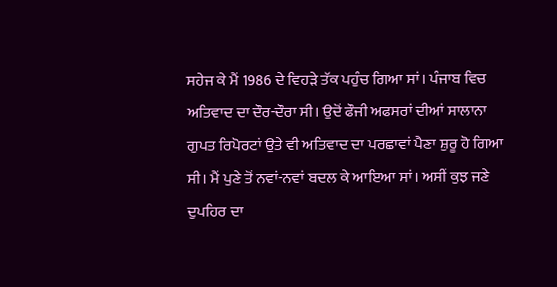ਸਹੇਜ ਕੇ ਮੈਂ 1986 ਦੇ ਵਿਹੜੇ ਤੱਕ ਪਹੁੰਚ ਗਿਆ ਸਾਂ। ਪੰਜਾਬ ਵਿਚ ਅਤਿਵਾਦ ਦਾ ਦੌਰ-ਦੌਰਾ ਸੀ। ਉਦੋਂ ਫੌਜੀ ਅਫਸਰਾਂ ਦੀਆਂ ਸਾਲਾਨਾ ਗੁਪਤ ਰਿਪੋਰਟਾਂ ਉਤੇ ਵੀ ਅਤਿਵਾਦ ਦਾ ਪਰਛਾਵਾਂ ਪੈਣਾ ਸ਼ੁਰੂ ਹੋ ਗਿਆ ਸੀ। ਮੈਂ ਪੁਣੇ ਤੋਂ ਨਵਾਂ-ਨਵਾਂ ਬਦਲ ਕੇ ਆਇਆ ਸਾਂ। ਅਸੀਂ ਕੁਝ ਜਣੇ ਦੁਪਹਿਰ ਦਾ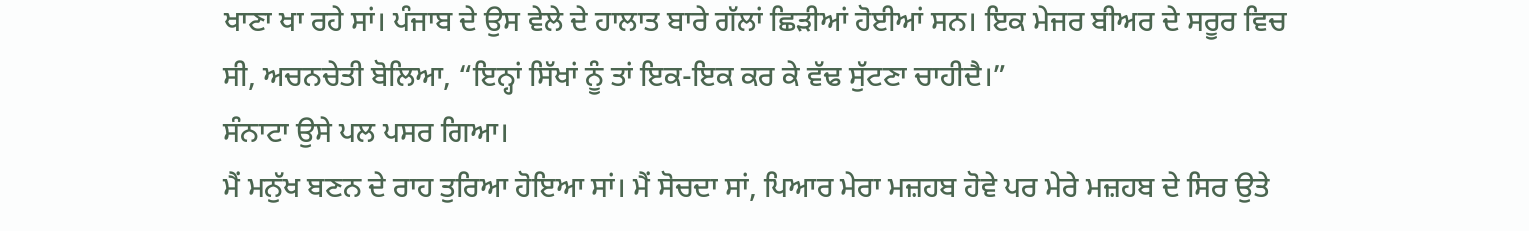ਖਾਣਾ ਖਾ ਰਹੇ ਸਾਂ। ਪੰਜਾਬ ਦੇ ਉਸ ਵੇਲੇ ਦੇ ਹਾਲਾਤ ਬਾਰੇ ਗੱਲਾਂ ਛਿੜੀਆਂ ਹੋਈਆਂ ਸਨ। ਇਕ ਮੇਜਰ ਬੀਅਰ ਦੇ ਸਰੂਰ ਵਿਚ ਸੀ, ਅਚਨਚੇਤੀ ਬੋਲਿਆ, “ਇਨ੍ਹਾਂ ਸਿੱਖਾਂ ਨੂੰ ਤਾਂ ਇਕ-ਇਕ ਕਰ ਕੇ ਵੱਢ ਸੁੱਟਣਾ ਚਾਹੀਦੈ।”
ਸੰਨਾਟਾ ਉਸੇ ਪਲ ਪਸਰ ਗਿਆ।
ਮੈਂ ਮਨੁੱਖ ਬਣਨ ਦੇ ਰਾਹ ਤੁਰਿਆ ਹੋਇਆ ਸਾਂ। ਮੈਂ ਸੋਚਦਾ ਸਾਂ, ਪਿਆਰ ਮੇਰਾ ਮਜ਼ਹਬ ਹੋਵੇ ਪਰ ਮੇਰੇ ਮਜ਼ਹਬ ਦੇ ਸਿਰ ਉਤੇ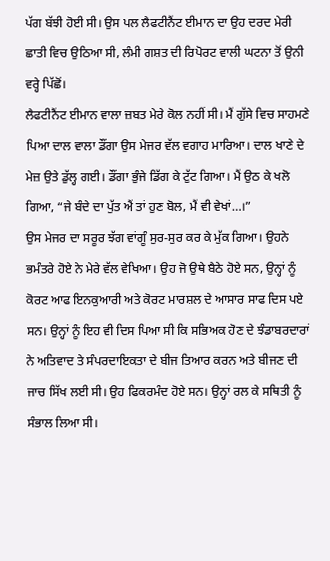ਪੱਗ ਬੱਝੀ ਹੋਈ ਸੀ। ਉਸ ਪਲ ਲੈਫਟੀਨੈਂਟ ਈਮਾਨ ਦਾ ਉਹ ਦਰਦ ਮੇਰੀ ਛਾਤੀ ਵਿਚ ਉਠਿਆ ਸੀ, ਲੰਮੀ ਗਸ਼ਤ ਦੀ ਰਿਪੋਰਟ ਵਾਲੀ ਘਟਨਾ ਤੋਂ ਉਨੀ ਵਰ੍ਹੇ ਪਿੱਛੋਂ।
ਲੈਫਟੀਨੈਂਟ ਈਮਾਨ ਵਾਲਾ ਜ਼ਬਤ ਮੇਰੇ ਕੋਲ ਨਹੀਂ ਸੀ। ਮੈਂ ਗੁੱਸੇ ਵਿਚ ਸਾਹਮਣੇ ਪਿਆ ਦਾਲ ਵਾਲਾ ਡੌਂਗਾ ਉਸ ਮੇਜਰ ਵੱਲ ਵਗਾਹ ਮਾਰਿਆ। ਦਾਲ ਖਾਣੇ ਦੇ ਮੇਜ਼ ਉਤੇ ਡੁੱਲ੍ਹ ਗਈ। ਡੌਂਗਾ ਭੁੰਜੇ ਡਿੱਗ ਕੇ ਟੁੱਟ ਗਿਆ। ਮੈਂ ਉਠ ਕੇ ਖਲੋ ਗਿਆ, “ਜੇ ਬੰਦੇ ਦਾ ਪੁੱਤ ਐਂ ਤਾਂ ਹੁਣ ਬੋਲ, ਮੈਂ ਵੀ ਵੇਖਾਂ…।”
ਉਸ ਮੇਜਰ ਦਾ ਸਰੂਰ ਝੱਗ ਵਾਂਗੂੰ ਸੁਰ-ਸੁਰ ਕਰ ਕੇ ਮੁੱਕ ਗਿਆ। ਉਹਨੇ ਭਮੰਤਰੇ ਹੋਏ ਨੇ ਮੇਰੇ ਵੱਲ ਵੇਖਿਆ। ਉਹ ਜੋ ਉਥੇ ਬੈਠੇ ਹੋਏ ਸਨ, ਉਨ੍ਹਾਂ ਨੂੰ ਕੋਰਟ ਆਫ ਇਨਕੁਆਰੀ ਅਤੇ ਕੋਰਟ ਮਾਰਸ਼ਲ ਦੇ ਆਸਾਰ ਸਾਫ ਦਿਸ ਪਏ ਸਨ। ਉਨ੍ਹਾਂ ਨੂੰ ਇਹ ਵੀ ਦਿਸ ਪਿਆ ਸੀ ਕਿ ਸਭਿਅਕ ਹੋਣ ਦੇ ਝੰਡਾਬਰਦਾਰਾਂ ਨੇ ਅਤਿਵਾਦ ਤੇ ਸੰਪਰਦਾਇਕਤਾ ਦੇ ਬੀਜ ਤਿਆਰ ਕਰਨ ਅਤੇ ਬੀਜਣ ਦੀ ਜਾਚ ਸਿੱਖ ਲਈ ਸੀ। ਉਹ ਫਿਕਰਮੰਦ ਹੋਏ ਸਨ। ਉਨ੍ਹਾਂ ਰਲ ਕੇ ਸਥਿਤੀ ਨੂੰ ਸੰਭਾਲ ਲਿਆ ਸੀ।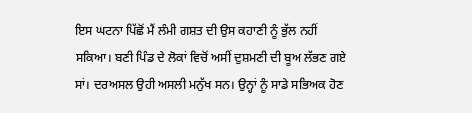ਇਸ ਘਟਨਾ ਪਿੱਛੋਂ ਮੈਂ ਲੰਮੀ ਗਸ਼ਤ ਦੀ ਉਸ ਕਹਾਣੀ ਨੂੰ ਭੁੱਲ ਨਹੀਂ ਸਕਿਆ। ਬਣੀ ਪਿੰਡ ਦੇ ਲੋਕਾਂ ਵਿਚੋਂ ਅਸੀਂ ਦੁਸ਼ਮਣੀ ਦੀ ਬੂਅ ਲੱਭਣ ਗਏ ਸਾਂ। ਦਰਅਸਲ ਉਹੀ ਅਸਲੀ ਮਨੁੱਖ ਸਨ। ਉਨ੍ਹਾਂ ਨੂੰ ਸਾਡੇ ਸਭਿਅਕ ਹੋਣ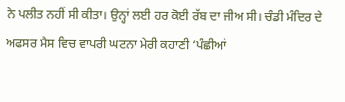ਨੇ ਪਲੀਤ ਨਹੀਂ ਸੀ ਕੀਤਾ। ਉਨ੍ਹਾਂ ਲਈ ਹਰ ਕੋਈ ਰੱਬ ਦਾ ਜੀਅ ਸੀ। ਚੰਡੀ ਮੰਦਿਰ ਦੇ ਅਫਸਰ ਮੈਸ ਵਿਚ ਵਾਪਰੀ ਘਟਨਾ ਮੇਰੀ ਕਹਾਣੀ ‘ਪੰਛੀਆਂ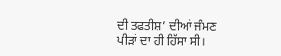ਦੀ ਤਫਤੀਸ਼’ ਦੀਆਂ ਜੰਮਣ ਪੀੜਾਂ ਦਾ ਹੀ ਹਿੱਸਾ ਸੀ।